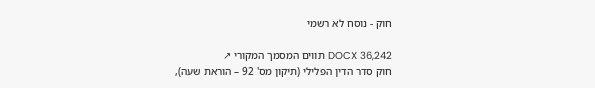חוק - נוסח לא רשמי

DOCX 36,242 תווים המסמך המקורי ↗
חוק סדר הדין הפלילי (תיקון מס' 92 – הוראת שעה),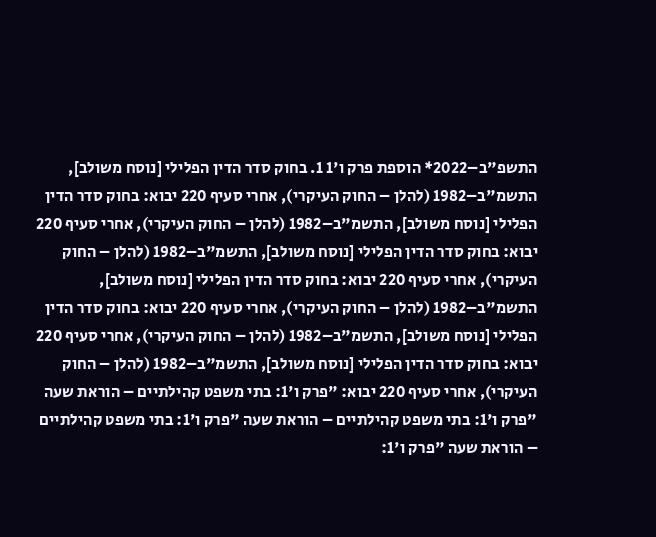התשפ"ב–2022* הוספת פרק ו'1 1. בחוק סדר הדין הפלילי [נוסח משולב], התשמ"ב–1982 (להלן – החוק העיקרי), אחרי סעיף 220 יבוא: בחוק סדר הדין הפלילי [נוסח משולב], התשמ"ב–1982 (להלן – החוק העיקרי), אחרי סעיף 220 יבוא: בחוק סדר הדין הפלילי [נוסח משולב], התשמ"ב–1982 (להלן – החוק העיקרי), אחרי סעיף 220 יבוא: בחוק סדר הדין הפלילי [נוסח משולב], התשמ"ב–1982 (להלן – החוק העיקרי), אחרי סעיף 220 יבוא: בחוק סדר הדין הפלילי [נוסח משולב], התשמ"ב–1982 (להלן – החוק העיקרי), אחרי סעיף 220 יבוא: בחוק סדר הדין הפלילי [נוסח משולב], התשמ"ב–1982 (להלן – החוק העיקרי), אחרי סעיף 220 יבוא: "פרק ו'1: בתי משפט קהילתיים – הוראת שעה "פרק ו'1: בתי משפט קהילתיים – הוראת שעה "פרק ו'1: בתי משפט קהילתיים – הוראת שעה "פרק ו'1: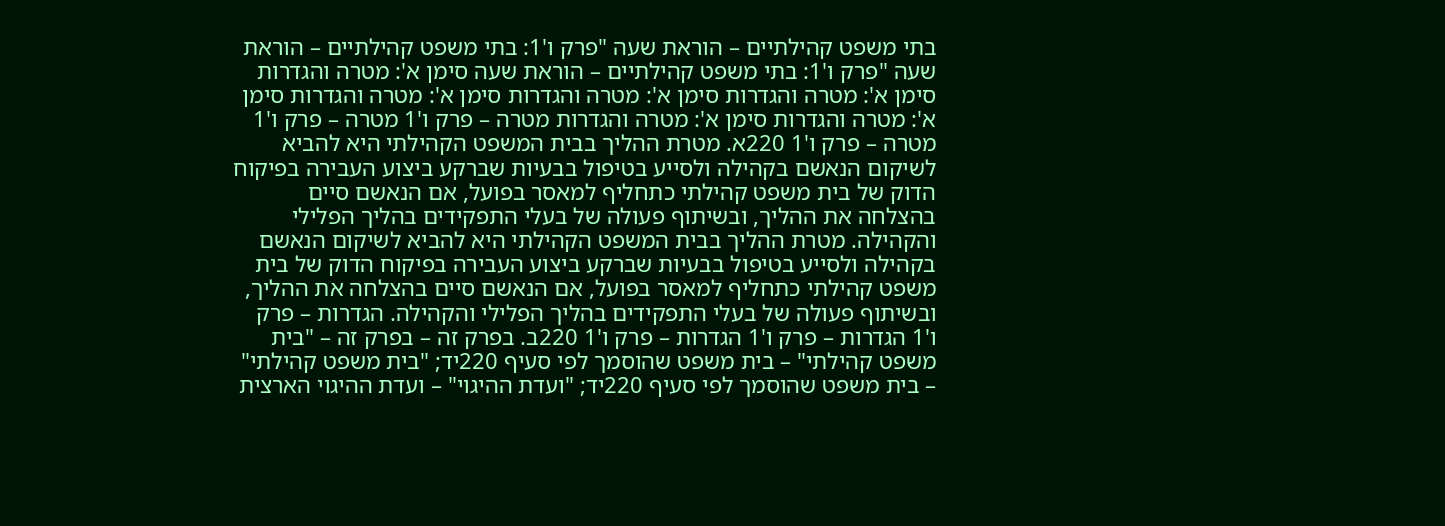בתי משפט קהילתיים – הוראת שעה "פרק ו'1: בתי משפט קהילתיים – הוראת שעה "פרק ו'1: בתי משפט קהילתיים – הוראת שעה סימן א': מטרה והגדרות סימן א': מטרה והגדרות סימן א': מטרה והגדרות סימן א': מטרה והגדרות סימן א': מטרה והגדרות סימן א': מטרה והגדרות מטרה – פרק ו'1 מטרה – פרק ו'1 מטרה – פרק ו'1 220א. מטרת ההליך בבית המשפט הקהילתי היא להביא לשיקום הנאשם בקהילה ולסייע בטיפול בבעיות שברקע ביצוע העבירה בפיקוח הדוק של בית משפט קהילתי כתחליף למאסר בפועל, אם הנאשם סיים בהצלחה את ההליך, ובשיתוף פעולה של בעלי התפקידים בהליך הפלילי והקהילה. מטרת ההליך בבית המשפט הקהילתי היא להביא לשיקום הנאשם בקהילה ולסייע בטיפול בבעיות שברקע ביצוע העבירה בפיקוח הדוק של בית משפט קהילתי כתחליף למאסר בפועל, אם הנאשם סיים בהצלחה את ההליך, ובשיתוף פעולה של בעלי התפקידים בהליך הפלילי והקהילה. הגדרות – פרק ו'1 הגדרות – פרק ו'1 הגדרות – פרק ו'1 220ב. בפרק זה – בפרק זה – "בית משפט קהילתי" – בית משפט שהוסמך לפי סעיף 220יד; "בית משפט קהילתי" – בית משפט שהוסמך לפי סעיף 220יד; "ועדת ההיגוי" – ועדת ההיגוי הארצית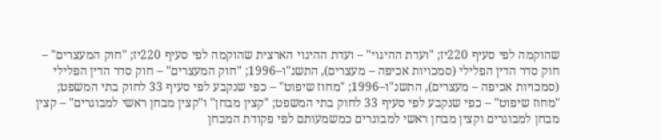שהוקמה לפי סעיף 220יז; "ועדת ההיגוי" – ועדת ההיגוי הארצית שהוקמה לפי סעיף 220יז; "חוק המעצרים" – חוק סדר הדין הפלילי (סמכויות אכיפה – מעצרים), התשנ"ו–1996; "חוק המעצרים" – חוק סדר הדין הפלילי (סמכויות אכיפה – מעצרים), התשנ"ו–1996; "מחוז שיפוט" – כפי שנקבע לפי סעיף 33 לחוק בתי המשפט; "מחוז שיפוט" – כפי שנקבע לפי סעיף 33 לחוק בתי המשפט; "קצין מבחן" ו"קצין מבחן ראשי למבוגרים" – קצין מבחן למבוגרים וקצין מבחן ראשי למבוגרים כמשמעותם לפי פקודת המבחן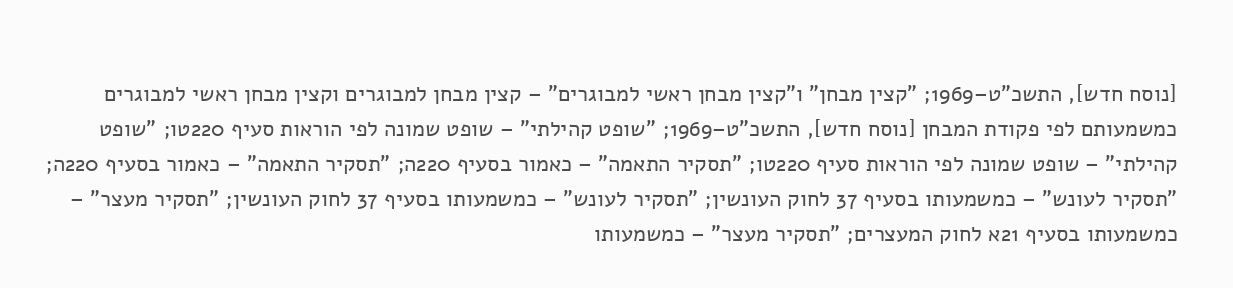[נוסח חדש], התשכ"ט–1969; "קצין מבחן" ו"קצין מבחן ראשי למבוגרים" – קצין מבחן למבוגרים וקצין מבחן ראשי למבוגרים כמשמעותם לפי פקודת המבחן [נוסח חדש], התשכ"ט–1969; "שופט קהילתי" – שופט שמונה לפי הוראות סעיף 220טו; "שופט קהילתי" – שופט שמונה לפי הוראות סעיף 220טו; "תסקיר התאמה" – כאמור בסעיף 220ה; "תסקיר התאמה" – כאמור בסעיף 220ה; "תסקיר לעונש" – כמשמעותו בסעיף 37 לחוק העונשין; "תסקיר לעונש" – כמשמעותו בסעיף 37 לחוק העונשין; "תסקיר מעצר" – כמשמעותו בסעיף 21א לחוק המעצרים; "תסקיר מעצר" – כמשמעותו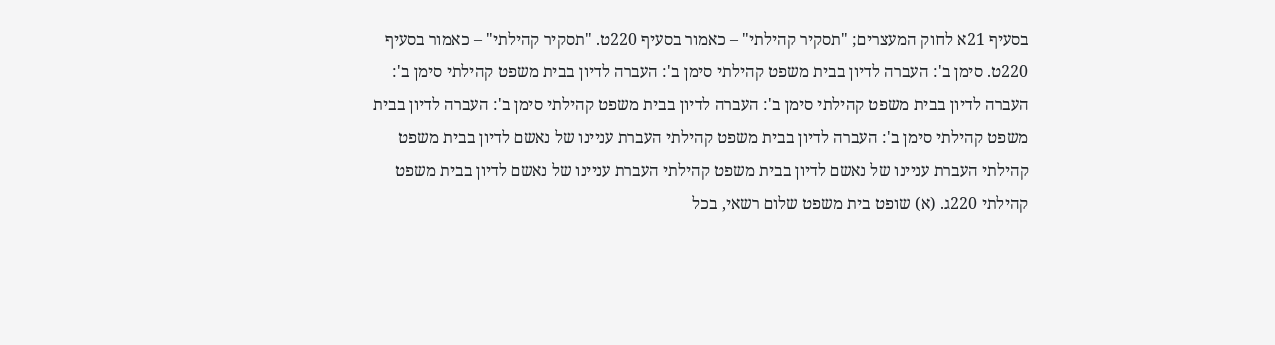בסעיף 21א לחוק המעצרים; "תסקיר קהילתי" – כאמור בסעיף 220ט. "תסקיר קהילתי" – כאמור בסעיף 220ט. סימן ב': העברה לדיון בבית משפט קהילתי סימן ב': העברה לדיון בבית משפט קהילתי סימן ב': העברה לדיון בבית משפט קהילתי סימן ב': העברה לדיון בבית משפט קהילתי סימן ב': העברה לדיון בבית משפט קהילתי סימן ב': העברה לדיון בבית משפט קהילתי העברת עניינו של נאשם לדיון בבית משפט קהילתי העברת עניינו של נאשם לדיון בבית משפט קהילתי העברת עניינו של נאשם לדיון בבית משפט קהילתי 220ג. (א) שופט בית משפט שלום רשאי, בכל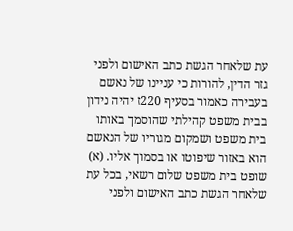עת שלאחר הגשת כתב האישום ולפני גזר הדין, להורות כי עניינו של נאשם בעבירה כאמור בסעיף 220ז יהיה נידון בבית משפט קהילתי שהוסמך באותו בית משפט ושמקום מגוריו של הנאשם הוא באזור שיפוטו או בסמוך אליו. (א) שופט בית משפט שלום רשאי, בכל עת שלאחר הגשת כתב האישום ולפני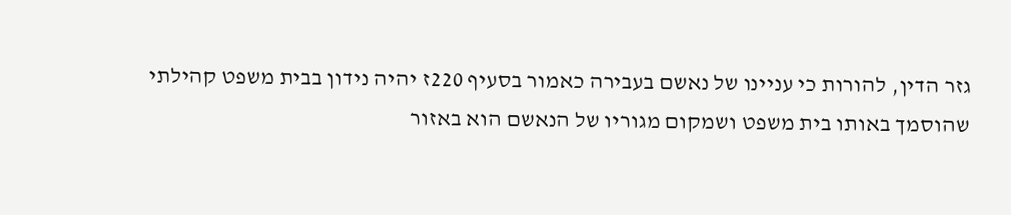גזר הדין, להורות כי עניינו של נאשם בעבירה כאמור בסעיף 220ז יהיה נידון בבית משפט קהילתי שהוסמך באותו בית משפט ושמקום מגוריו של הנאשם הוא באזור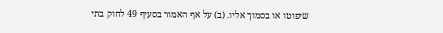שיפוטו או בסמוך אליו. (ב) על אף האמור בסעיף 49 לחוק בתי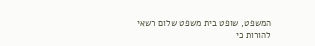המשפט, שופט בית משפט שלום רשאי להורות כי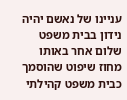עניינו של נאשם יהיה נידון בבית משפט שלום אחר באותו מחוז שיפוט שהוסמך כבית משפט קהילתי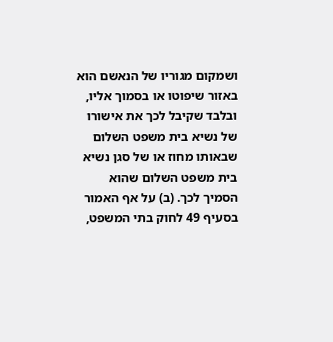ושמקום מגוריו של הנאשם הוא באזור שיפוטו או בסמוך אליו, ובלבד שקיבל לכך את אישורו של נשיא בית משפט השלום שבאותו מחוז או של סגן נשיא בית משפט השלום שהוא הסמיך לכך. (ב) על אף האמור בסעיף 49 לחוק בתי המשפט,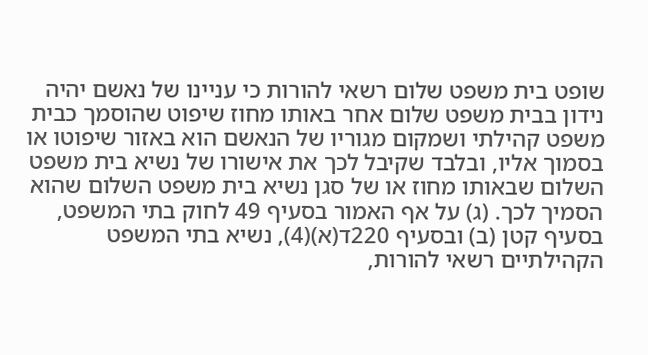שופט בית משפט שלום רשאי להורות כי עניינו של נאשם יהיה נידון בבית משפט שלום אחר באותו מחוז שיפוט שהוסמך כבית משפט קהילתי ושמקום מגוריו של הנאשם הוא באזור שיפוטו או בסמוך אליו, ובלבד שקיבל לכך את אישורו של נשיא בית משפט השלום שבאותו מחוז או של סגן נשיא בית משפט השלום שהוא הסמיך לכך. (ג) על אף האמור בסעיף 49 לחוק בתי המשפט, בסעיף קטן (ב) ובסעיף 220ד(א)(4), נשיא בתי המשפט הקהילתיים רשאי להורות,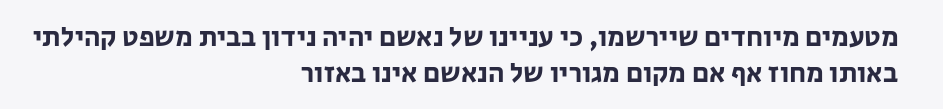מטעמים מיוחדים שיירשמו, כי עניינו של נאשם יהיה נידון בבית משפט קהילתי באותו מחוז אף אם מקום מגוריו של הנאשם אינו באזור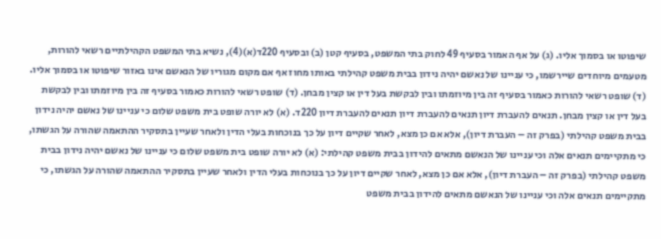שיפוטו או בסמוך אליו. (ג) על אף האמור בסעיף 49 לחוק בתי המשפט, בסעיף קטן (ב) ובסעיף 220ד(א)(4), נשיא בתי המשפט הקהילתיים רשאי להורות, מטעמים מיוחדים שיירשמו, כי עניינו של נאשם יהיה נידון בבית משפט קהילתי באותו מחוז אף אם מקום מגוריו של הנאשם אינו באזור שיפוטו או בסמוך אליו. (ד) שופט רשאי להורות כאמור בסעיף זה בין מיוזמתו ובין לבקשת בעל דין או קצין מבחן. (ד) שופט רשאי להורות כאמור בסעיף זה בין מיוזמתו ובין לבקשת בעל דין או קצין מבחן. תנאים להעברת דיון תנאים להעברת דיון תנאים להעברת דיון 220ד. (א) לא יורה שופט בית משפט שלום כי עניינו של נאשם יהיה נידון בבית משפט קהילתי (בפרק זה – העברת דיון), אלא אם כן מצא, לאחר שקיים דיון על כך בנוכחות בעלי הדין ולאחר שעיין בתסקיר ההתאמה שהורה על הגשתו, כי מתקיימים תנאים אלה וכי עניינו של הנאשם מתאים להידון בבית משפט קהילתי: (א) לא יורה שופט בית משפט שלום כי עניינו של נאשם יהיה נידון בבית משפט קהילתי (בפרק זה – העברת דיון), אלא אם כן מצא, לאחר שקיים דיון על כך בנוכחות בעלי הדין ולאחר שעיין בתסקיר ההתאמה שהורה על הגשתו, כי מתקיימים תנאים אלה וכי עניינו של הנאשם מתאים להידון בבית משפט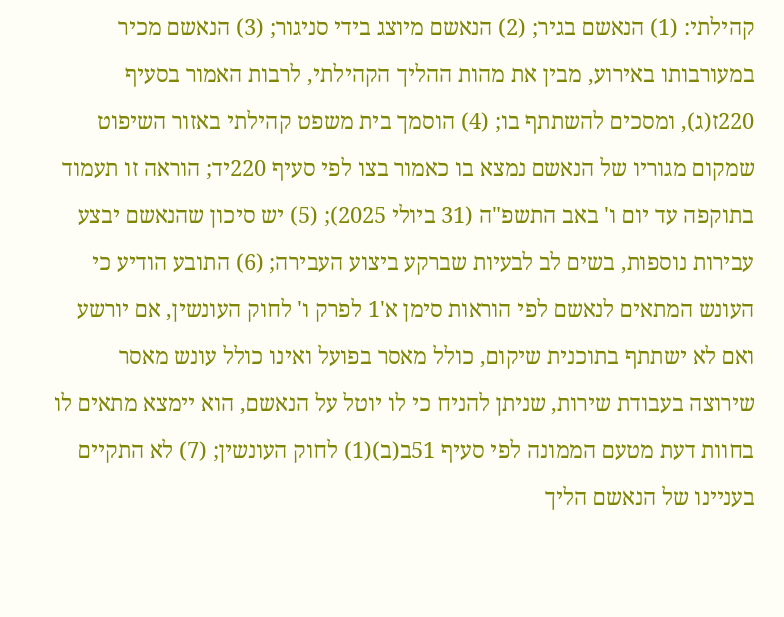קהילתי: (1) הנאשם בגיר; (2) הנאשם מיוצג בידי סניגור; (3) הנאשם מכיר במעורבותו באירוע, מבין את מהות ההליך הקהילתי, לרבות האמור בסעיף 220ז(ג), ומסכים להשתתף בו; (4) הוסמך בית משפט קהילתי באזור השיפוט שמקום מגוריו של הנאשם נמצא בו כאמור בצו לפי סעיף 220יד; הוראה זו תעמוד בתוקפה עד יום ו' באב התשפ"ה (31 ביולי 2025); (5) יש סיכון שהנאשם יבצע עבירות נוספות, בשים לב לבעיות שברקע ביצוע העבירה; (6) התובע הודיע כי העונש המתאים לנאשם לפי הוראות סימן א'1 לפרק ו' לחוק העונשין, אם יורשע ואם לא ישתתף בתוכנית שיקום, כולל מאסר בפועל ואינו כולל עונש מאסר שירוצה בעבודת שירות, שניתן להניח כי לו יוטל על הנאשם, הוא יימצא מתאים לו בחוות דעת מטעם הממונה לפי סעיף 51ב(ב)(1) לחוק העונשין; (7) לא התקיים בעניינו של הנאשם הליך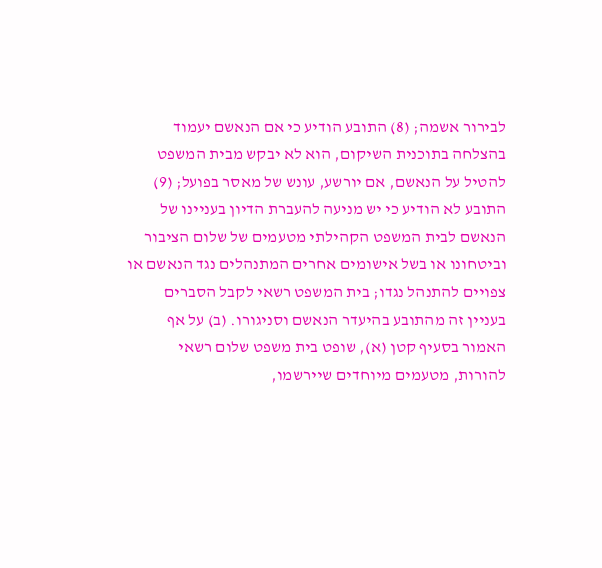לבירור אשמה; (8) התובע הודיע כי אם הנאשם יעמוד בהצלחה בתוכנית השיקום, הוא לא יבקש מבית המשפט להטיל על הנאשם, אם יורשע, עונש של מאסר בפועל; (9) התובע לא הודיע כי יש מניעה להעברת הדיון בעניינו של הנאשם לבית המשפט הקהילתי מטעמים של שלום הציבור וביטחונו או בשל אישומים אחרים המתנהלים נגד הנאשם או צפויים להתנהל נגדו; בית המשפט רשאי לקבל הסברים בעניין זה מהתובע בהיעדר הנאשם וסניגורו. (ב) על אף האמור בסעיף קטן (א), שופט בית משפט שלום רשאי להורות, מטעמים מיוחדים שיירשמו,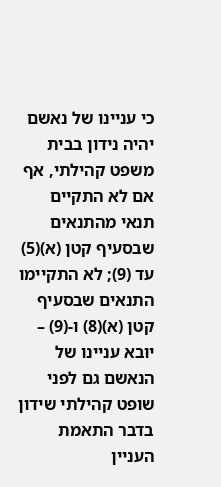כי עניינו של נאשם יהיה נידון בבית משפט קהילתי, אף אם לא התקיים תנאי מהתנאים שבסעיף קטן (א)(5) עד (9); לא התקיימו התנאים שבסעיף קטן (א)(8) ו-(9) – יובא עניינו של הנאשם גם לפני שופט קהילתי שידון בדבר התאמת העניין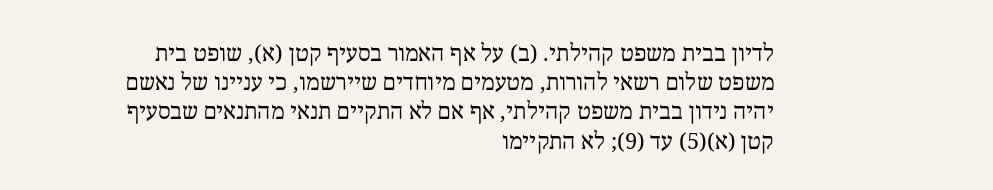לדיון בבית משפט קהילתי. (ב) על אף האמור בסעיף קטן (א), שופט בית משפט שלום רשאי להורות, מטעמים מיוחדים שיירשמו, כי עניינו של נאשם יהיה נידון בבית משפט קהילתי, אף אם לא התקיים תנאי מהתנאים שבסעיף קטן (א)(5) עד (9); לא התקיימו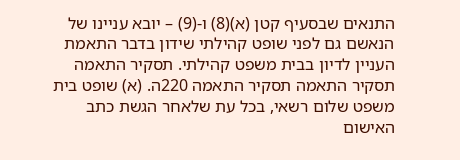התנאים שבסעיף קטן (א)(8) ו-(9) – יובא עניינו של הנאשם גם לפני שופט קהילתי שידון בדבר התאמת העניין לדיון בבית משפט קהילתי. תסקיר התאמה תסקיר התאמה תסקיר התאמה 220ה. (א) שופט בית משפט שלום רשאי, בכל עת שלאחר הגשת כתב האישום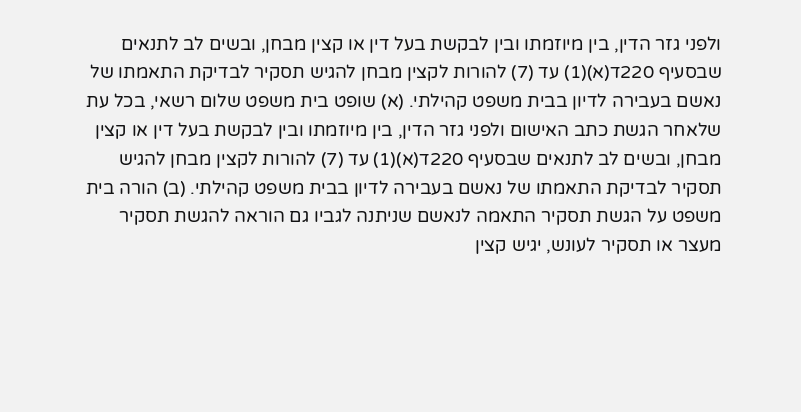ולפני גזר הדין, בין מיוזמתו ובין לבקשת בעל דין או קצין מבחן, ובשים לב לתנאים שבסעיף 220ד(א)(1) עד (7) להורות לקצין מבחן להגיש תסקיר לבדיקת התאמתו של נאשם בעבירה לדיון בבית משפט קהילתי. (א) שופט בית משפט שלום רשאי, בכל עת שלאחר הגשת כתב האישום ולפני גזר הדין, בין מיוזמתו ובין לבקשת בעל דין או קצין מבחן, ובשים לב לתנאים שבסעיף 220ד(א)(1) עד (7) להורות לקצין מבחן להגיש תסקיר לבדיקת התאמתו של נאשם בעבירה לדיון בבית משפט קהילתי. (ב) הורה בית משפט על הגשת תסקיר התאמה לנאשם שניתנה לגביו גם הוראה להגשת תסקיר מעצר או תסקיר לעונש, יגיש קצין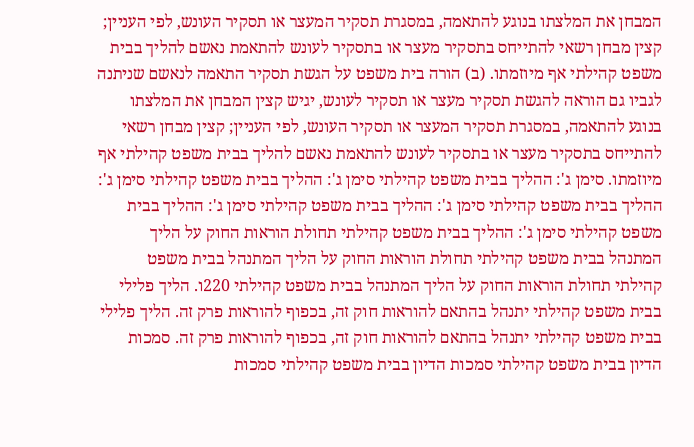המבחן את המלצתו בנוגע להתאמה, במסגרת תסקיר המעצר או תסקיר העונש, לפי העניין; קצין מבחן רשאי להתייחס בתסקיר מעצר או בתסקיר לעונש להתאמת נאשם להליך בבית משפט קהילתי אף מיוזמתו. (ב) הורה בית משפט על הגשת תסקיר התאמה לנאשם שניתנה לגביו גם הוראה להגשת תסקיר מעצר או תסקיר לעונש, יגיש קצין המבחן את המלצתו בנוגע להתאמה, במסגרת תסקיר המעצר או תסקיר העונש, לפי העניין; קצין מבחן רשאי להתייחס בתסקיר מעצר או בתסקיר לעונש להתאמת נאשם להליך בבית משפט קהילתי אף מיוזמתו. סימן ג': ההליך בבית משפט קהילתי סימן ג': ההליך בבית משפט קהילתי סימן ג': ההליך בבית משפט קהילתי סימן ג': ההליך בבית משפט קהילתי סימן ג': ההליך בבית משפט קהילתי סימן ג': ההליך בבית משפט קהילתי תחולת הוראות החוק על הליך המתנהל בבית משפט קהילתי תחולת הוראות החוק על הליך המתנהל בבית משפט קהילתי תחולת הוראות החוק על הליך המתנהל בבית משפט קהילתי 220ו. הליך פלילי בבית משפט קהילתי יתנהל בהתאם להוראות חוק זה, בכפוף להוראות פרק זה. הליך פלילי בבית משפט קהילתי יתנהל בהתאם להוראות חוק זה, בכפוף להוראות פרק זה. סמכות הדיון בבית משפט קהילתי סמכות הדיון בבית משפט קהילתי סמכות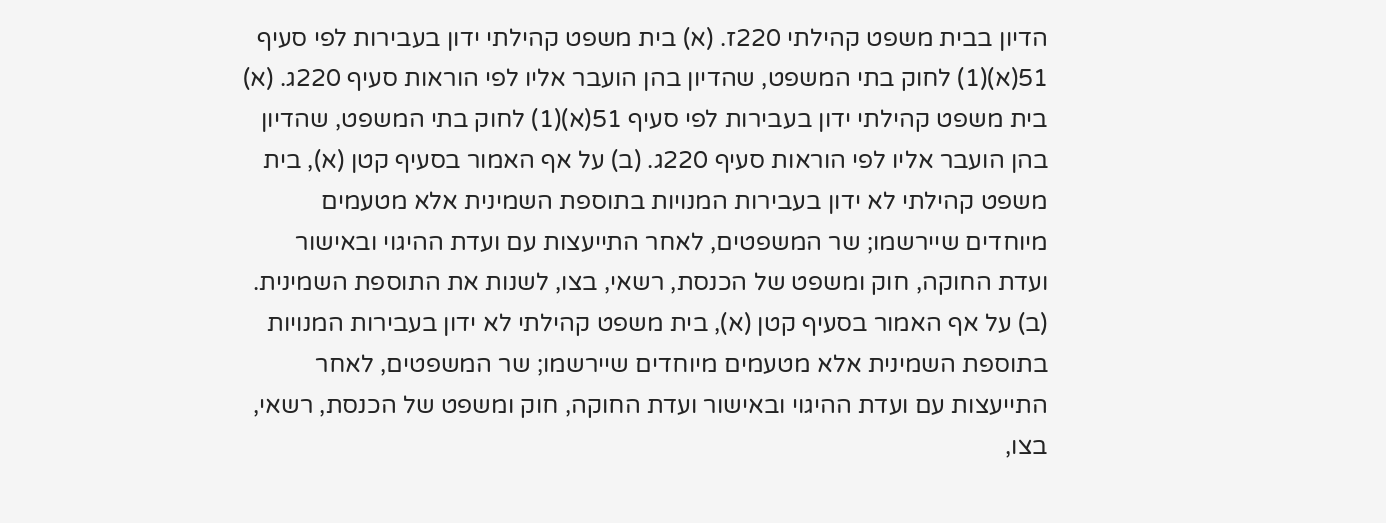הדיון בבית משפט קהילתי 220ז. (א) בית משפט קהילתי ידון בעבירות לפי סעיף 51(א)(1) לחוק בתי המשפט, שהדיון בהן הועבר אליו לפי הוראות סעיף 220ג. (א) בית משפט קהילתי ידון בעבירות לפי סעיף 51(א)(1) לחוק בתי המשפט, שהדיון בהן הועבר אליו לפי הוראות סעיף 220ג. (ב) על אף האמור בסעיף קטן (א), בית משפט קהילתי לא ידון בעבירות המנויות בתוספת השמינית אלא מטעמים מיוחדים שיירשמו; שר המשפטים, לאחר התייעצות עם ועדת ההיגוי ובאישור ועדת החוקה, חוק ומשפט של הכנסת, רשאי, בצו, לשנות את התוספת השמינית. (ב) על אף האמור בסעיף קטן (א), בית משפט קהילתי לא ידון בעבירות המנויות בתוספת השמינית אלא מטעמים מיוחדים שיירשמו; שר המשפטים, לאחר התייעצות עם ועדת ההיגוי ובאישור ועדת החוקה, חוק ומשפט של הכנסת, רשאי, בצו,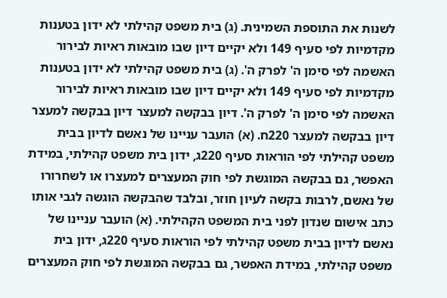לשנות את התוספת השמינית. (ג) בית משפט קהילתי לא ידון בטענות מקדמיות לפי סעיף 149 ולא יקיים דיון שבו מובאות ראיות לבירור האשמה לפי סימן ה' לפרק ה'. (ג) בית משפט קהילתי לא ידון בטענות מקדמיות לפי סעיף 149 ולא יקיים דיון שבו מובאות ראיות לבירור האשמה לפי סימן ה' לפרק ה'. דיון בבקשה למעצר דיון בבקשה למעצר דיון בבקשה למעצר 220ח. (א) הועבר עניינו של נאשם לדיון בבית משפט קהילתי לפי הוראות סעיף 220ג, ידון בית משפט קהילתי, במידת האפשר, גם בבקשה המוגשת לפי חוק המעצרים למעצרו או לשחרורו של נאשם, לרבות בקשה לעיון חוזר, ובלבד שהבקשה הוגשה לגבי אותו כתב אישום שנדון לפני בית המשפט הקהילתי. (א) הועבר עניינו של נאשם לדיון בבית משפט קהילתי לפי הוראות סעיף 220ג, ידון בית משפט קהילתי, במידת האפשר, גם בבקשה המוגשת לפי חוק המעצרים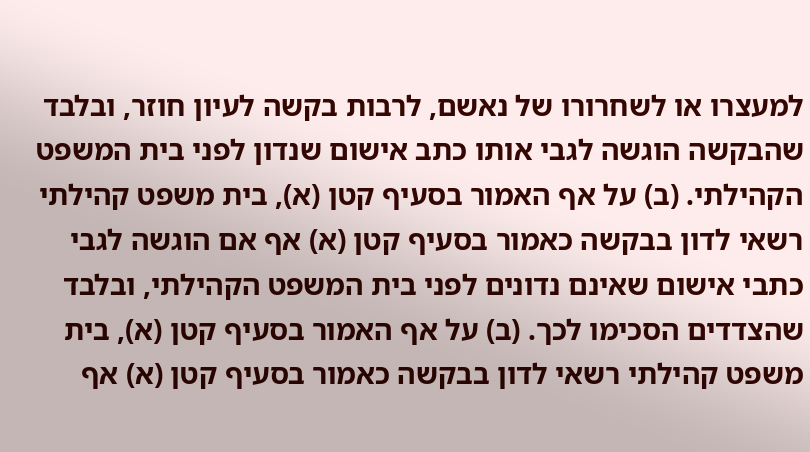למעצרו או לשחרורו של נאשם, לרבות בקשה לעיון חוזר, ובלבד שהבקשה הוגשה לגבי אותו כתב אישום שנדון לפני בית המשפט הקהילתי. (ב) על אף האמור בסעיף קטן (א), בית משפט קהילתי רשאי לדון בבקשה כאמור בסעיף קטן (א) אף אם הוגשה לגבי כתבי אישום שאינם נדונים לפני בית המשפט הקהילתי, ובלבד שהצדדים הסכימו לכך. (ב) על אף האמור בסעיף קטן (א), בית משפט קהילתי רשאי לדון בבקשה כאמור בסעיף קטן (א) אף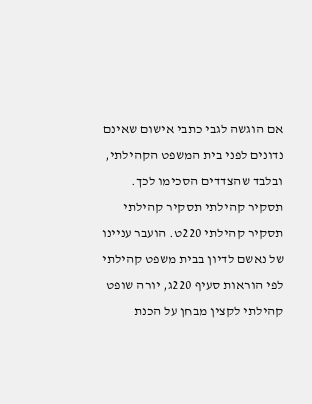אם הוגשה לגבי כתבי אישום שאינם נדונים לפני בית המשפט הקהילתי, ובלבד שהצדדים הסכימו לכך. תסקיר קהילתי תסקיר קהילתי תסקיר קהילתי 220ט. הועבר עניינו של נאשם לדיון בבית משפט קהילתי לפי הוראות סעיף 220ג, יורה שופט קהילתי לקצין מבחן על הכנת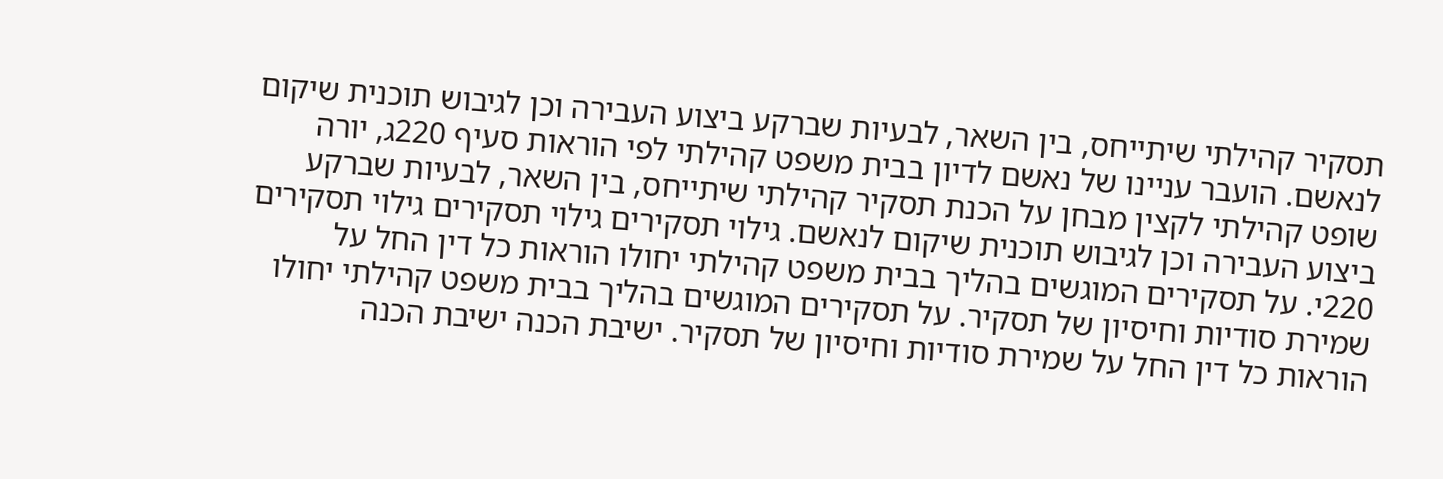תסקיר קהילתי שיתייחס, בין השאר, לבעיות שברקע ביצוע העבירה וכן לגיבוש תוכנית שיקום לנאשם. הועבר עניינו של נאשם לדיון בבית משפט קהילתי לפי הוראות סעיף 220ג, יורה שופט קהילתי לקצין מבחן על הכנת תסקיר קהילתי שיתייחס, בין השאר, לבעיות שברקע ביצוע העבירה וכן לגיבוש תוכנית שיקום לנאשם. גילוי תסקירים גילוי תסקירים גילוי תסקירים 220י. על תסקירים המוגשים בהליך בבית משפט קהילתי יחולו הוראות כל דין החל על שמירת סודיות וחיסיון של תסקיר. על תסקירים המוגשים בהליך בבית משפט קהילתי יחולו הוראות כל דין החל על שמירת סודיות וחיסיון של תסקיר. ישיבת הכנה ישיבת הכנה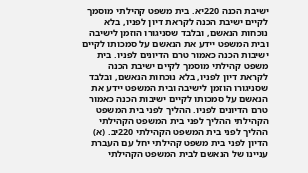ישיבת הכנה 220יא. בית משפט קהילתי מוסמך לקיים ישיבת הכנה לקראת דיון לפניו, בלא נוכחות הנאשם, ובלבד שסניגורו הוזמן לישיבה ובית המשפט יידע את הנאשם על סמכותו לקיים ישיבות הכנה כאמור טרם הדיונים לפניו. בית משפט קהילתי מוסמך לקיים ישיבת הכנה לקראת דיון לפניו, בלא נוכחות הנאשם, ובלבד שסניגורו הוזמן לישיבה ובית המשפט יידע את הנאשם על סמכותו לקיים ישיבות הכנה כאמור טרם הדיונים לפניו. ההליך לפני בית המשפט הקהילתי ההליך לפני בית המשפט הקהילתי ההליך לפני בית המשפט הקהילתי 220יב. (א) הדיון לפני בית משפט קהילתי יחל עם העברת עניינו של הנאשם לבית המשפט הקהילתי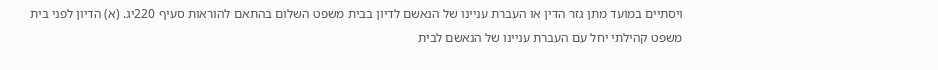ויסתיים במועד מתן גזר הדין או העברת עניינו של הנאשם לדיון בבית משפט השלום בהתאם להוראות סעיף 220יג. (א) הדיון לפני בית משפט קהילתי יחל עם העברת עניינו של הנאשם לבית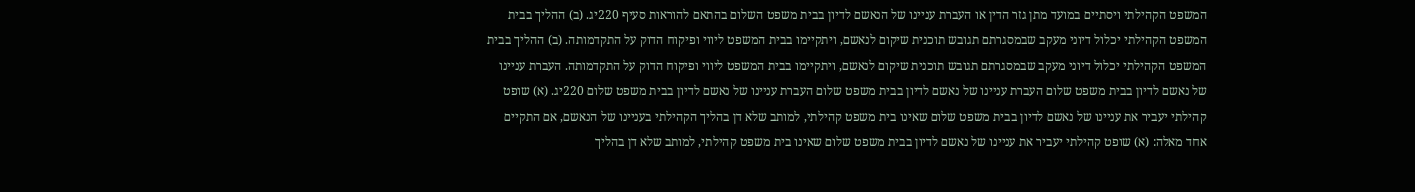המשפט הקהילתי ויסתיים במועד מתן גזר הדין או העברת עניינו של הנאשם לדיון בבית משפט השלום בהתאם להוראות סעיף 220יג. (ב) ההליך בבית המשפט הקהילתי יכלול דיוני מעקב שבמסגרתם תגובש תוכנית שיקום לנאשם, ויתקיימו בבית המשפט ליווי ופיקוח הדוק על התקדמותה. (ב) ההליך בבית המשפט הקהילתי יכלול דיוני מעקב שבמסגרתם תגובש תוכנית שיקום לנאשם, ויתקיימו בבית המשפט ליווי ופיקוח הדוק על התקדמותה. העברת עניינו של נאשם לדיון בבית משפט שלום העברת עניינו של נאשם לדיון בבית משפט שלום העברת עניינו של נאשם לדיון בבית משפט שלום 220יג. (א) שופט קהילתי יעביר את עניינו של נאשם לדיון בבית משפט שלום שאינו בית משפט קהילתי, למותב שלא דן בהליך הקהילתי בעניינו של הנאשם, אם התקיים אחד מאלה: (א) שופט קהילתי יעביר את עניינו של נאשם לדיון בבית משפט שלום שאינו בית משפט קהילתי, למותב שלא דן בהליך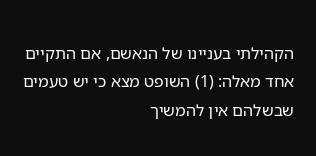הקהילתי בעניינו של הנאשם, אם התקיים אחד מאלה: (1) השופט מצא כי יש טעמים שבשלהם אין להמשיך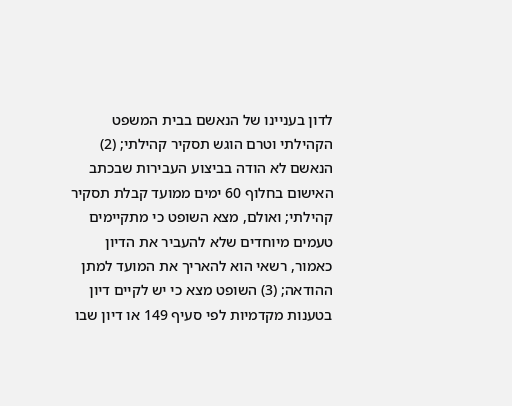לדון בעניינו של הנאשם בבית המשפט הקהילתי וטרם הוגש תסקיר קהילתי; (2) הנאשם לא הודה בביצוע העבירות שבכתב האישום בחלוף 60 ימים ממועד קבלת תסקיר קהילתי; ואולם, מצא השופט כי מתקיימים טעמים מיוחדים שלא להעביר את הדיון כאמור, רשאי הוא להאריך את המועד למתן ההודאה; (3) השופט מצא כי יש לקיים דיון בטענות מקדמיות לפי סעיף 149 או דיון שבו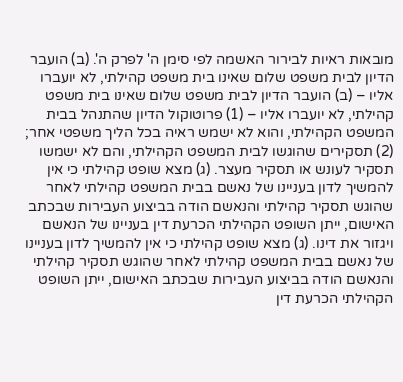מובאות ראיות לבירור האשמה לפי סימן ה' לפרק ה'. (ב) הועבר הדיון לבית משפט שלום שאינו בית משפט קהילתי, לא יועברו אליו – (ב) הועבר הדיון לבית משפט שלום שאינו בית משפט קהילתי, לא יועברו אליו – (1) פרוטוקול הדיון שהתנהל בבית המשפט הקהילתי, והוא לא ישמש ראיה בכל הליך משפטי אחר; (2) תסקירים שהוגשו לבית המשפט הקהילתי, והם לא ישמשו תסקיר לעונש או תסקיר מעצר. (ג) מצא שופט קהילתי כי אין להמשיך לדון בעניינו של נאשם בבית המשפט קהילתי לאחר שהוגש תסקיר קהילתי והנאשם הודה בביצוע העבירות שבכתב האישום, ייתן השופט הקהילתי הכרעת דין בעניינו של הנאשם ויגזור את דינו. (ג) מצא שופט קהילתי כי אין להמשיך לדון בעניינו של נאשם בבית המשפט קהילתי לאחר שהוגש תסקיר קהילתי והנאשם הודה בביצוע העבירות שבכתב האישום, ייתן השופט הקהילתי הכרעת דין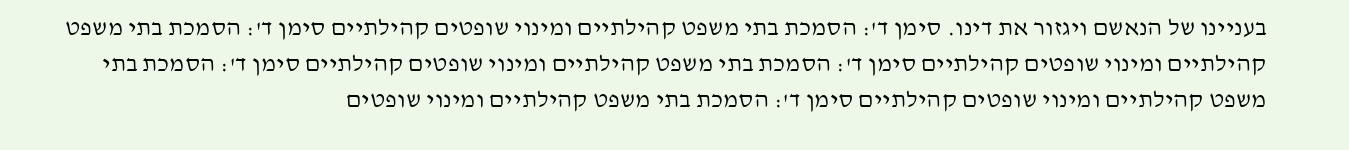בעניינו של הנאשם ויגזור את דינו. סימן ד': הסמכת בתי משפט קהילתיים ומינוי שופטים קהילתיים סימן ד': הסמכת בתי משפט קהילתיים ומינוי שופטים קהילתיים סימן ד': הסמכת בתי משפט קהילתיים ומינוי שופטים קהילתיים סימן ד': הסמכת בתי משפט קהילתיים ומינוי שופטים קהילתיים סימן ד': הסמכת בתי משפט קהילתיים ומינוי שופטים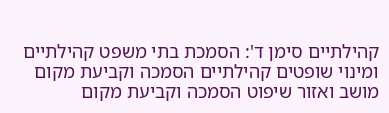קהילתיים סימן ד': הסמכת בתי משפט קהילתיים ומינוי שופטים קהילתיים הסמכה וקביעת מקום מושב ואזור שיפוט הסמכה וקביעת מקום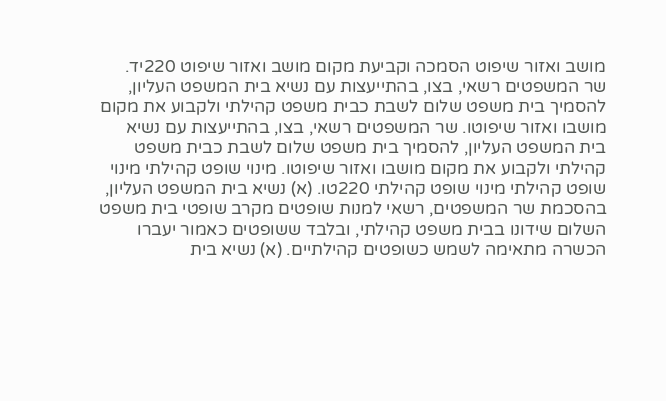מושב ואזור שיפוט הסמכה וקביעת מקום מושב ואזור שיפוט 220יד. שר המשפטים רשאי, בצו, בהתייעצות עם נשיא בית המשפט העליון, להסמיך בית משפט שלום לשבת כבית משפט קהילתי ולקבוע את מקום מושבו ואזור שיפוטו. שר המשפטים רשאי, בצו, בהתייעצות עם נשיא בית המשפט העליון, להסמיך בית משפט שלום לשבת כבית משפט קהילתי ולקבוע את מקום מושבו ואזור שיפוטו. מינוי שופט קהילתי מינוי שופט קהילתי מינוי שופט קהילתי 220טו. (א) נשיא בית המשפט העליון, בהסכמת שר המשפטים, רשאי למנות שופטים מקרב שופטי בית משפט השלום שידונו בבית משפט קהילתי, ובלבד ששופטים כאמור יעברו הכשרה מתאימה לשמש כשופטים קהילתיים. (א) נשיא בית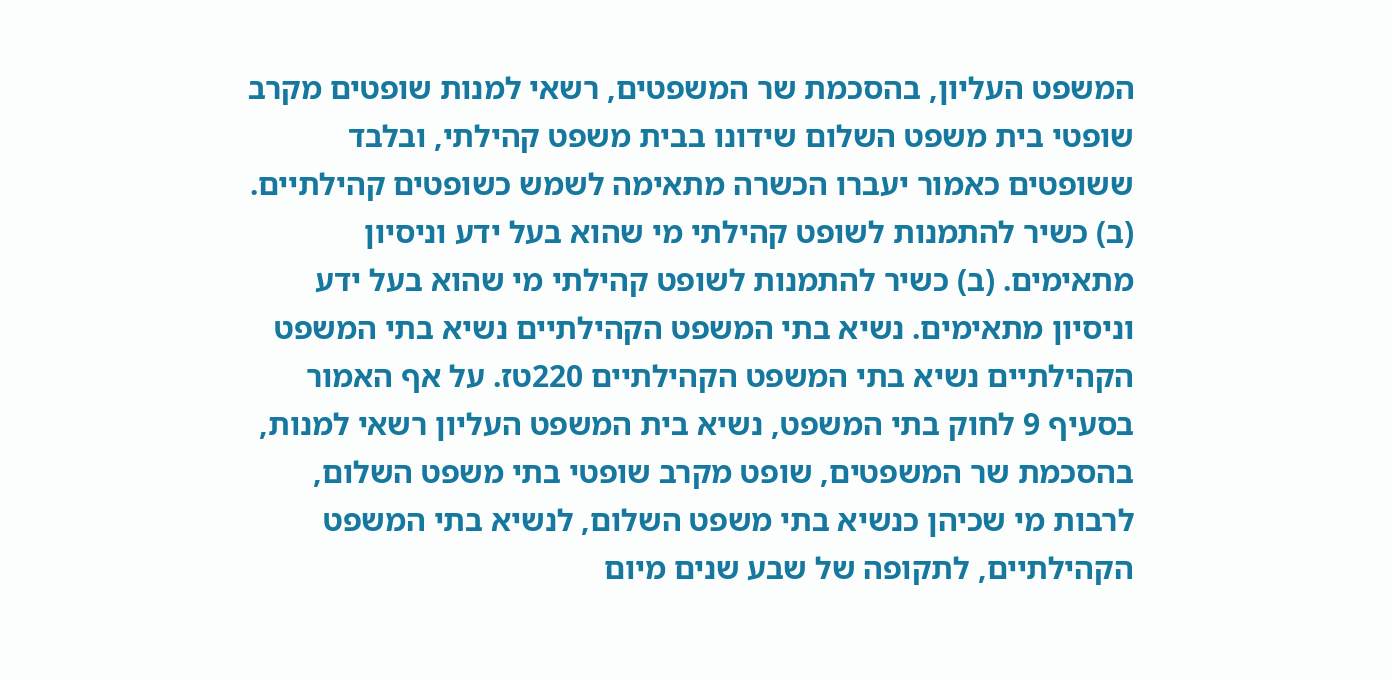המשפט העליון, בהסכמת שר המשפטים, רשאי למנות שופטים מקרב שופטי בית משפט השלום שידונו בבית משפט קהילתי, ובלבד ששופטים כאמור יעברו הכשרה מתאימה לשמש כשופטים קהילתיים. (ב) כשיר להתמנות לשופט קהילתי מי שהוא בעל ידע וניסיון מתאימים. (ב) כשיר להתמנות לשופט קהילתי מי שהוא בעל ידע וניסיון מתאימים. נשיא בתי המשפט הקהילתיים נשיא בתי המשפט הקהילתיים נשיא בתי המשפט הקהילתיים 220טז. על אף האמור בסעיף 9 לחוק בתי המשפט, נשיא בית המשפט העליון רשאי למנות, בהסכמת שר המשפטים, שופט מקרב שופטי בתי משפט השלום, לרבות מי שכיהן כנשיא בתי משפט השלום, לנשיא בתי המשפט הקהילתיים, לתקופה של שבע שנים מיום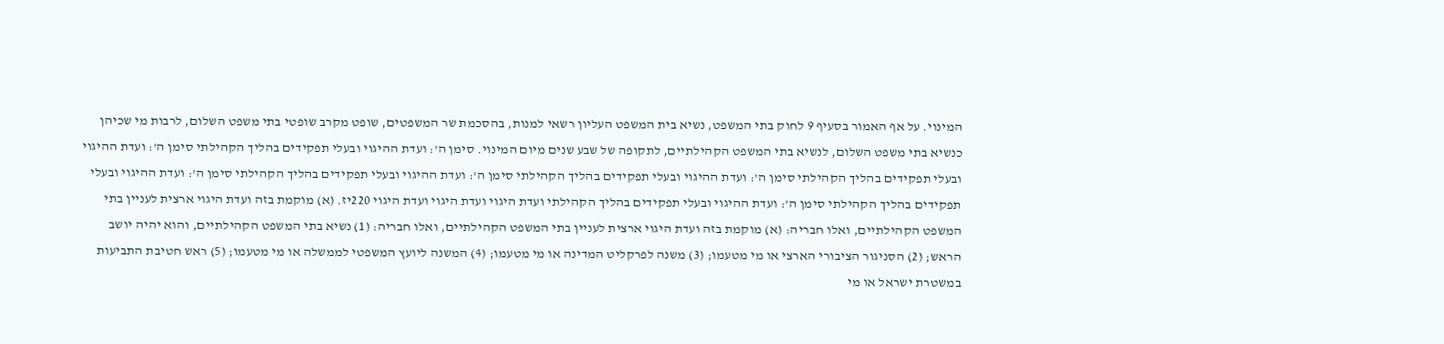המינוי. על אף האמור בסעיף 9 לחוק בתי המשפט, נשיא בית המשפט העליון רשאי למנות, בהסכמת שר המשפטים, שופט מקרב שופטי בתי משפט השלום, לרבות מי שכיהן כנשיא בתי משפט השלום, לנשיא בתי המשפט הקהילתיים, לתקופה של שבע שנים מיום המינוי. סימן ה': ועדת ההיגוי ובעלי תפקידים בהליך הקהילתי סימן ה': ועדת ההיגוי ובעלי תפקידים בהליך הקהילתי סימן ה': ועדת ההיגוי ובעלי תפקידים בהליך הקהילתי סימן ה': ועדת ההיגוי ובעלי תפקידים בהליך הקהילתי סימן ה': ועדת ההיגוי ובעלי תפקידים בהליך הקהילתי סימן ה': ועדת ההיגוי ובעלי תפקידים בהליך הקהילתי ועדת היגוי ועדת היגוי ועדת היגוי 220יז. (א) מוקמת בזה ועדת היגוי ארצית לעניין בתי המשפט הקהילתיים, ואלו חבריה: (א) מוקמת בזה ועדת היגוי ארצית לעניין בתי המשפט הקהילתיים, ואלו חבריה: (1) נשיא בתי המשפט הקהילתיים, והוא יהיה יושב הראש; (2) הסניגור הציבורי הארצי או מי מטעמו; (3) משנה לפרקליט המדינה או מי מטעמו; (4) המשנה ליועץ המשפטי לממשלה או מי מטעמו; (5) ראש חטיבת התביעות במשטרת ישראל או מי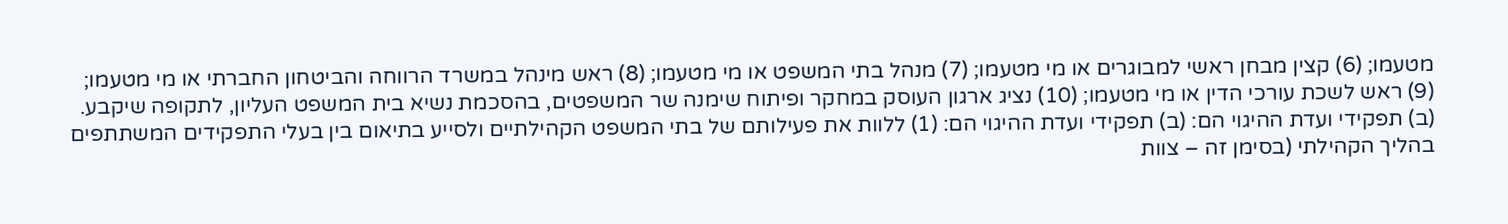מטעמו; (6) קצין מבחן ראשי למבוגרים או מי מטעמו; (7) מנהל בתי המשפט או מי מטעמו; (8) ראש מינהל במשרד הרווחה והביטחון החברתי או מי מטעמו; (9) ראש לשכת עורכי הדין או מי מטעמו; (10) נציג ארגון העוסק במחקר ופיתוח שימנה שר המשפטים, בהסכמת נשיא בית המשפט העליון, לתקופה שיקבע. (ב) תפקידי ועדת ההיגוי הם: (ב) תפקידי ועדת ההיגוי הם: (1) ללוות את פעילותם של בתי המשפט הקהילתיים ולסייע בתיאום בין בעלי התפקידים המשתתפים בהליך הקהילתי (בסימן זה – צוות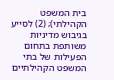בית המשפט הקהילתי); (2) לסייע בגיבוש מדיניות משותפת בתחום הפעילות של בתי המשפט הקהילתיים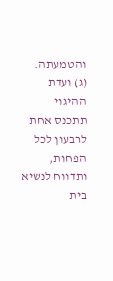והטמעתה. (ג) ועדת ההיגוי תתכנס אחת לרבעון לכל הפחות, ותדווח לנשיא בית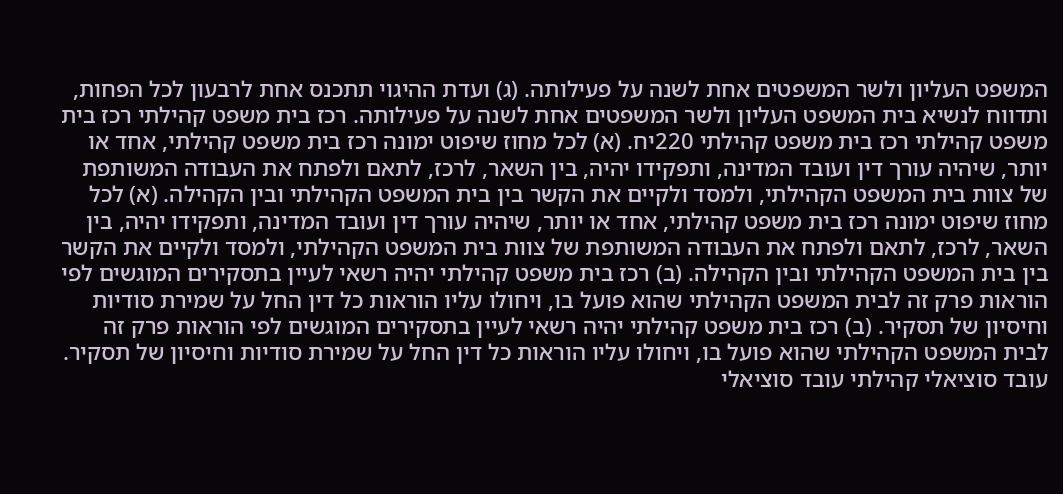המשפט העליון ולשר המשפטים אחת לשנה על פעילותה. (ג) ועדת ההיגוי תתכנס אחת לרבעון לכל הפחות, ותדווח לנשיא בית המשפט העליון ולשר המשפטים אחת לשנה על פעילותה. רכז בית משפט קהילתי רכז בית משפט קהילתי רכז בית משפט קהילתי 220יח. (א) לכל מחוז שיפוט ימונה רכז בית משפט קהילתי, אחד או יותר, שיהיה עורך דין ועובד המדינה, ותפקידו יהיה, בין השאר, לרכז, לתאם ולפתח את העבודה המשותפת של צוות בית המשפט הקהילתי, ולמסד ולקיים את הקשר בין בית המשפט הקהילתי ובין הקהילה. (א) לכל מחוז שיפוט ימונה רכז בית משפט קהילתי, אחד או יותר, שיהיה עורך דין ועובד המדינה, ותפקידו יהיה, בין השאר, לרכז, לתאם ולפתח את העבודה המשותפת של צוות בית המשפט הקהילתי, ולמסד ולקיים את הקשר בין בית המשפט הקהילתי ובין הקהילה. (ב) רכז בית משפט קהילתי יהיה רשאי לעיין בתסקירים המוגשים לפי הוראות פרק זה לבית המשפט הקהילתי שהוא פועל בו, ויחולו עליו הוראות כל דין החל על שמירת סודיות וחיסיון של תסקיר. (ב) רכז בית משפט קהילתי יהיה רשאי לעיין בתסקירים המוגשים לפי הוראות פרק זה לבית המשפט הקהילתי שהוא פועל בו, ויחולו עליו הוראות כל דין החל על שמירת סודיות וחיסיון של תסקיר. עובד סוציאלי קהילתי עובד סוציאלי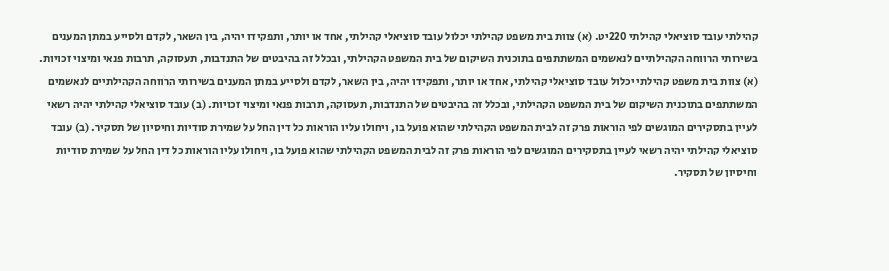קהילתי עובד סוציאלי קהילתי 220יט. (א) צוות בית משפט קהילתי יכלול עובד סוציאלי קהילתי, אחד או יותר, ותפקידו יהיה, בין השאר, לקדם ולסייע במתן המענים בשירותי הרווחה הקהילתיים לנאשמים המשתתפים בתוכנית השיקום של בית המשפט הקהילתי, ובכלל זה בהיבטים של התנדבות, תעסוקה, תרבות פנאי ומיצוי זכויות. (א) צוות בית משפט קהילתי יכלול עובד סוציאלי קהילתי, אחד או יותר, ותפקידו יהיה, בין השאר, לקדם ולסייע במתן המענים בשירותי הרווחה הקהילתיים לנאשמים המשתתפים בתוכנית השיקום של בית המשפט הקהילתי, ובכלל זה בהיבטים של התנדבות, תעסוקה, תרבות פנאי ומיצוי זכויות. (ב) עובד סוציאלי קהילתי יהיה רשאי לעיין בתסקירים המוגשים לפי הוראות פרק זה לבית המשפט הקהילתי שהוא פועל בו, ויחולו עליו הוראות כל דין החל על שמירת סודיות וחיסיון של תסקיר. (ב) עובד סוציאלי קהילתי יהיה רשאי לעיין בתסקירים המוגשים לפי הוראות פרק זה לבית המשפט הקהילתי שהוא פועל בו, ויחולו עליו הוראות כל דין החל על שמירת סודיות וחיסיון של תסקיר.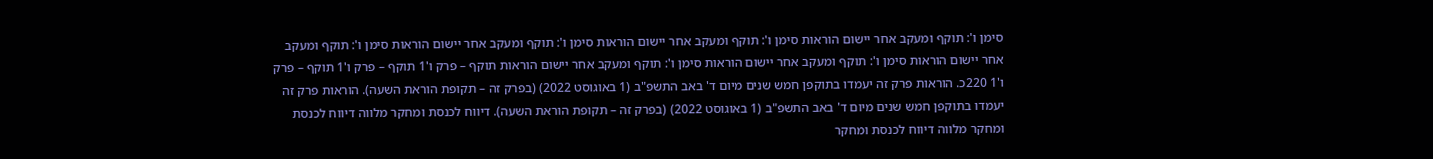סימן ו': תוקף ומעקב אחר יישום הוראות סימן ו': תוקף ומעקב אחר יישום הוראות סימן ו': תוקף ומעקב אחר יישום הוראות סימן ו': תוקף ומעקב אחר יישום הוראות סימן ו': תוקף ומעקב אחר יישום הוראות סימן ו': תוקף ומעקב אחר יישום הוראות תוקף – פרק ו'1 תוקף – פרק ו'1 תוקף – פרק ו'1 220כ. הוראות פרק זה יעמדו בתוקפן חמש שנים מיום ד' באב התשפ"ב (1 באוגוסט 2022) (בפרק זה – תקופת הוראת השעה). הוראות פרק זה יעמדו בתוקפן חמש שנים מיום ד' באב התשפ"ב (1 באוגוסט 2022) (בפרק זה – תקופת הוראת השעה). דיווח לכנסת ומחקר מלווה דיווח לכנסת ומחקר מלווה דיווח לכנסת ומחקר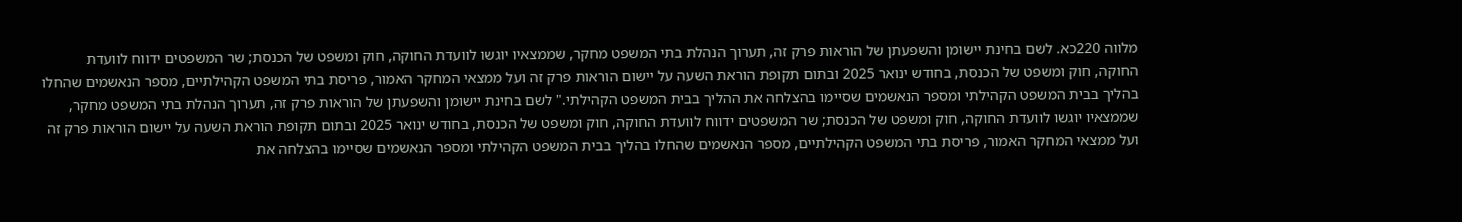מלווה 220כא. לשם בחינת יישומן והשפעתן של הוראות פרק זה, תערוך הנהלת בתי המשפט מחקר, שממצאיו יוגשו לוועדת החוקה, חוק ומשפט של הכנסת; שר המשפטים ידווח לוועדת החוקה, חוק ומשפט של הכנסת, בחודש ינואר 2025 ובתום תקופת הוראת השעה על יישום הוראות פרק זה ועל ממצאי המחקר האמור, פריסת בתי המשפט הקהילתיים, מספר הנאשמים שהחלו בהליך בבית המשפט הקהילתי ומספר הנאשמים שסיימו בהצלחה את ההליך בבית המשפט הקהילתי." לשם בחינת יישומן והשפעתן של הוראות פרק זה, תערוך הנהלת בתי המשפט מחקר, שממצאיו יוגשו לוועדת החוקה, חוק ומשפט של הכנסת; שר המשפטים ידווח לוועדת החוקה, חוק ומשפט של הכנסת, בחודש ינואר 2025 ובתום תקופת הוראת השעה על יישום הוראות פרק זה ועל ממצאי המחקר האמור, פריסת בתי המשפט הקהילתיים, מספר הנאשמים שהחלו בהליך בבית המשפט הקהילתי ומספר הנאשמים שסיימו בהצלחה את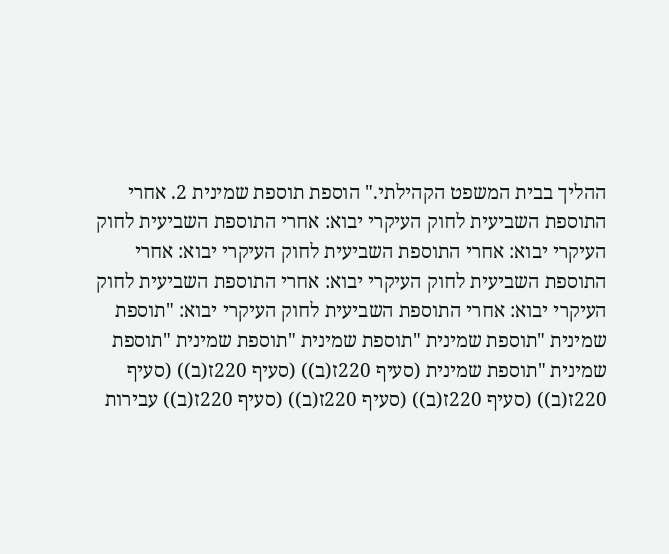ההליך בבית המשפט הקהילתי." הוספת תוספת שמינית 2. אחרי התוספת השביעית לחוק העיקרי יבוא: אחרי התוספת השביעית לחוק העיקרי יבוא: אחרי התוספת השביעית לחוק העיקרי יבוא: אחרי התוספת השביעית לחוק העיקרי יבוא: אחרי התוספת השביעית לחוק העיקרי יבוא: אחרי התוספת השביעית לחוק העיקרי יבוא: "תוספת שמינית "תוספת שמינית "תוספת שמינית "תוספת שמינית "תוספת שמינית "תוספת שמינית (סעיף 220ז(ב)) (סעיף 220ז(ב)) (סעיף 220ז(ב)) (סעיף 220ז(ב)) (סעיף 220ז(ב)) (סעיף 220ז(ב)) עבירות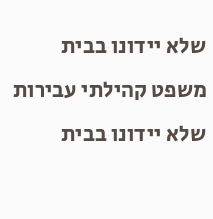שלא יידונו בבית משפט קהילתי עבירות שלא יידונו בבית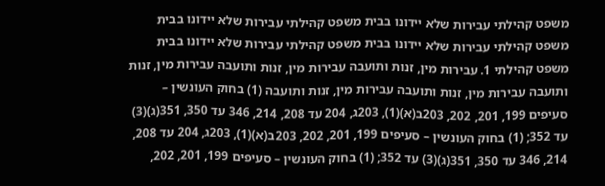משפט קהילתי עבירות שלא יידונו בבית משפט קהילתי עבירות שלא יידונו בבית משפט קהילתי עבירות שלא יידונו בבית משפט קהילתי עבירות שלא יידונו בבית משפט קהילתי 1. עבירות מין, זנות ותועבה עבירות מין, זנות ותועבה עבירות מין, זנות ותועבה עבירות מין, זנות ותועבה עבירות מין, זנות ותועבה (1) בחוק העונשין – סעיפים 199, 201, 202, 203ב(א)(1), 203ג, 204 עד 208, 214, 346 עד 350, 351(ג)(3) עד 352; (1) בחוק העונשין – סעיפים 199, 201, 202, 203ב(א)(1), 203ג, 204 עד 208, 214, 346 עד 350, 351(ג)(3) עד 352; (1) בחוק העונשין – סעיפים 199, 201, 202,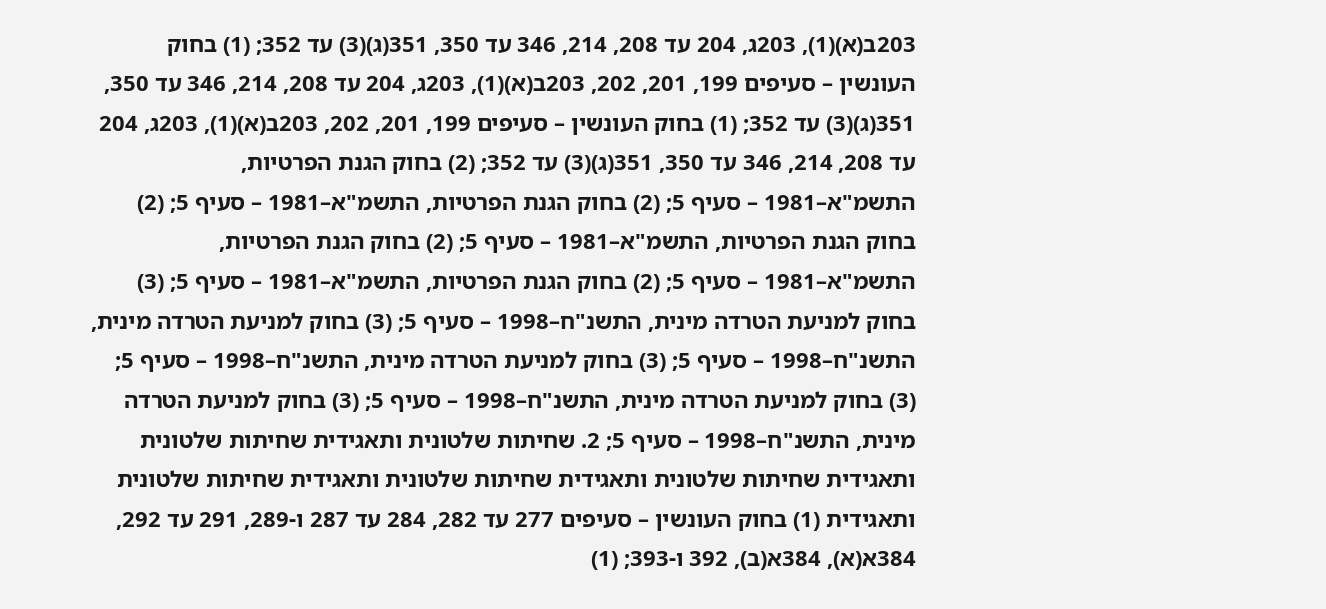203ב(א)(1), 203ג, 204 עד 208, 214, 346 עד 350, 351(ג)(3) עד 352; (1) בחוק העונשין – סעיפים 199, 201, 202, 203ב(א)(1), 203ג, 204 עד 208, 214, 346 עד 350, 351(ג)(3) עד 352; (1) בחוק העונשין – סעיפים 199, 201, 202, 203ב(א)(1), 203ג, 204 עד 208, 214, 346 עד 350, 351(ג)(3) עד 352; (2) בחוק הגנת הפרטיות, התשמ"א–1981 – סעיף 5; (2) בחוק הגנת הפרטיות, התשמ"א–1981 – סעיף 5; (2) בחוק הגנת הפרטיות, התשמ"א–1981 – סעיף 5; (2) בחוק הגנת הפרטיות, התשמ"א–1981 – סעיף 5; (2) בחוק הגנת הפרטיות, התשמ"א–1981 – סעיף 5; (3) בחוק למניעת הטרדה מינית, התשנ"ח–1998 – סעיף 5; (3) בחוק למניעת הטרדה מינית, התשנ"ח–1998 – סעיף 5; (3) בחוק למניעת הטרדה מינית, התשנ"ח–1998 – סעיף 5; (3) בחוק למניעת הטרדה מינית, התשנ"ח–1998 – סעיף 5; (3) בחוק למניעת הטרדה מינית, התשנ"ח–1998 – סעיף 5; 2. שחיתות שלטונית ותאגידית שחיתות שלטונית ותאגידית שחיתות שלטונית ותאגידית שחיתות שלטונית ותאגידית שחיתות שלטונית ותאגידית (1) בחוק העונשין – סעיפים 277 עד 282, 284 עד 287 ו-289, 291 עד 292, 384א(א), 384א(ב), 392 ו-393; (1)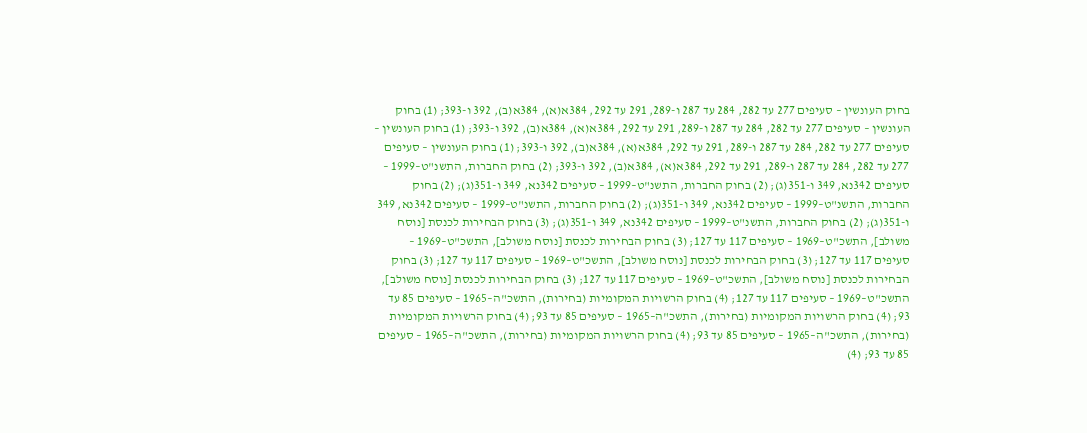בחוק העונשין – סעיפים 277 עד 282, 284 עד 287 ו-289, 291 עד 292, 384א(א), 384א(ב), 392 ו-393; (1) בחוק העונשין – סעיפים 277 עד 282, 284 עד 287 ו-289, 291 עד 292, 384א(א), 384א(ב), 392 ו-393; (1) בחוק העונשין – סעיפים 277 עד 282, 284 עד 287 ו-289, 291 עד 292, 384א(א), 384א(ב), 392 ו-393; (1) בחוק העונשין – סעיפים 277 עד 282, 284 עד 287 ו-289, 291 עד 292, 384א(א), 384א(ב), 392 ו-393; (2) בחוק החברות, התשנ"ט–1999 – סעיפים 342נא, 349 ו-351(ג); (2) בחוק החברות, התשנ"ט–1999 – סעיפים 342נא, 349 ו-351(ג); (2) בחוק החברות, התשנ"ט–1999 – סעיפים 342נא, 349 ו-351(ג); (2) בחוק החברות, התשנ"ט–1999 – סעיפים 342נא, 349 ו-351(ג); (2) בחוק החברות, התשנ"ט–1999 – סעיפים 342נא, 349 ו-351(ג); (3) בחוק הבחירות לכנסת [נוסח משולב], התשכ"ט–1969 – סעיפים 117 עד 127; (3) בחוק הבחירות לכנסת [נוסח משולב], התשכ"ט–1969 – סעיפים 117 עד 127; (3) בחוק הבחירות לכנסת [נוסח משולב], התשכ"ט–1969 – סעיפים 117 עד 127; (3) בחוק הבחירות לכנסת [נוסח משולב], התשכ"ט–1969 – סעיפים 117 עד 127; (3) בחוק הבחירות לכנסת [נוסח משולב], התשכ"ט–1969 – סעיפים 117 עד 127; (4) בחוק הרשויות המקומיות (בחירות), התשכ"ה–1965 – סעיפים 85 עד 93; (4) בחוק הרשויות המקומיות (בחירות), התשכ"ה–1965 – סעיפים 85 עד 93; (4) בחוק הרשויות המקומיות (בחירות), התשכ"ה–1965 – סעיפים 85 עד 93; (4) בחוק הרשויות המקומיות (בחירות), התשכ"ה–1965 – סעיפים 85 עד 93; (4)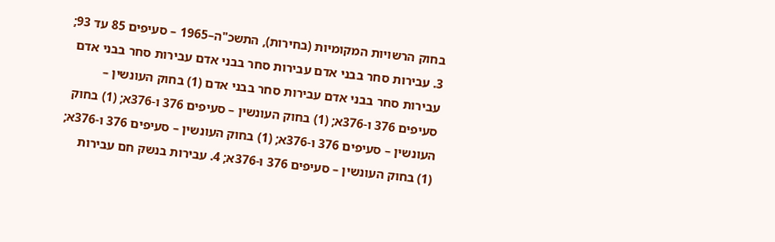בחוק הרשויות המקומיות (בחירות), התשכ"ה–1965 – סעיפים 85 עד 93; 3. עבירות סחר בבני אדם עבירות סחר בבני אדם עבירות סחר בבני אדם עבירות סחר בבני אדם עבירות סחר בבני אדם (1) בחוק העונשין – סעיפים 376 ו-376א; (1) בחוק העונשין – סעיפים 376 ו-376א; (1) בחוק העונשין – סעיפים 376 ו-376א; (1) בחוק העונשין – סעיפים 376 ו-376א; (1) בחוק העונשין – סעיפים 376 ו-376א; 4. עבירות בנשק חם עבירות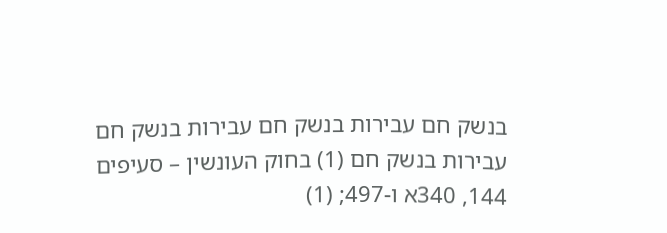בנשק חם עבירות בנשק חם עבירות בנשק חם עבירות בנשק חם (1) בחוק העונשין – סעיפים 144, 340א ו-497; (1)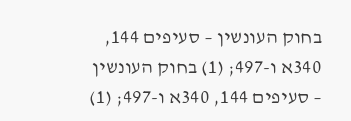בחוק העונשין – סעיפים 144, 340א ו-497; (1) בחוק העונשין – סעיפים 144, 340א ו-497; (1)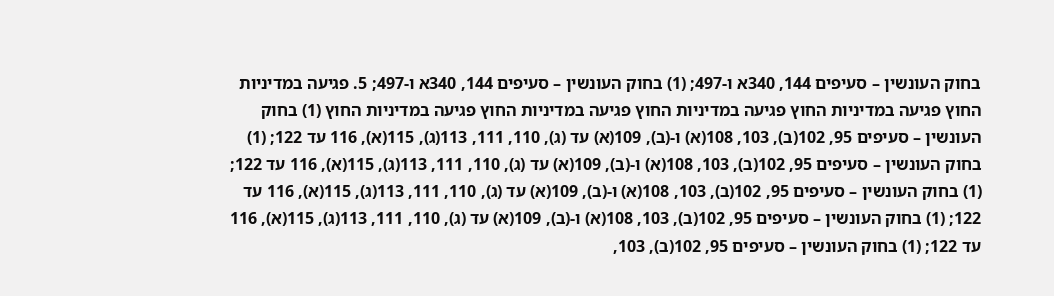בחוק העונשין – סעיפים 144, 340א ו-497; (1) בחוק העונשין – סעיפים 144, 340א ו-497; 5. פגיעה במדיניות החוץ פגיעה במדיניות החוץ פגיעה במדיניות החוץ פגיעה במדיניות החוץ פגיעה במדיניות החוץ (1) בחוק העונשין – סעיפים 95, 102(ב), 103, 108(א) ו-(ב), 109(א) עד (ג), 110, 111, 113(ג), 115(א), 116 עד 122; (1) בחוק העונשין – סעיפים 95, 102(ב), 103, 108(א) ו-(ב), 109(א) עד (ג), 110, 111, 113(ג), 115(א), 116 עד 122; (1) בחוק העונשין – סעיפים 95, 102(ב), 103, 108(א) ו-(ב), 109(א) עד (ג), 110, 111, 113(ג), 115(א), 116 עד 122; (1) בחוק העונשין – סעיפים 95, 102(ב), 103, 108(א) ו-(ב), 109(א) עד (ג), 110, 111, 113(ג), 115(א), 116 עד 122; (1) בחוק העונשין – סעיפים 95, 102(ב), 103,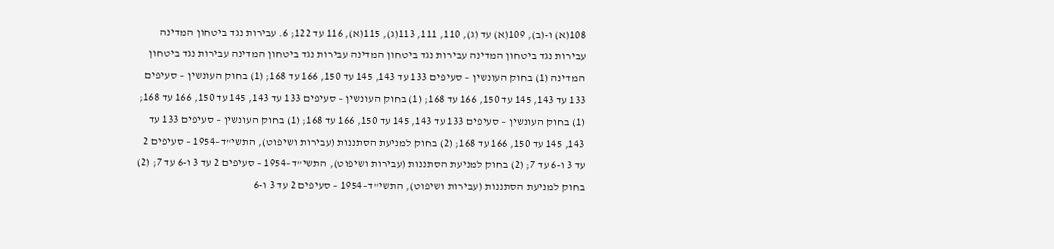108(א) ו-(ב), 109(א) עד (ג), 110, 111, 113(ג), 115(א), 116 עד 122; 6. עבירות נגד ביטחון המדינה עבירות נגד ביטחון המדינה עבירות נגד ביטחון המדינה עבירות נגד ביטחון המדינה עבירות נגד ביטחון המדינה (1) בחוק העונשין – סעיפים 133 עד 143, 145 עד 150, 166 עד 168; (1) בחוק העונשין – סעיפים 133 עד 143, 145 עד 150, 166 עד 168; (1) בחוק העונשין – סעיפים 133 עד 143, 145 עד 150, 166 עד 168; (1) בחוק העונשין – סעיפים 133 עד 143, 145 עד 150, 166 עד 168; (1) בחוק העונשין – סעיפים 133 עד 143, 145 עד 150, 166 עד 168; (2) בחוק למניעת הסתננות (עבירות ושיפוט), התשי"ד–1954 – סעיפים 2 עד 3 ו-6 עד 7; (2) בחוק למניעת הסתננות (עבירות ושיפוט), התשי"ד–1954 – סעיפים 2 עד 3 ו-6 עד 7; (2) בחוק למניעת הסתננות (עבירות ושיפוט), התשי"ד–1954 – סעיפים 2 עד 3 ו-6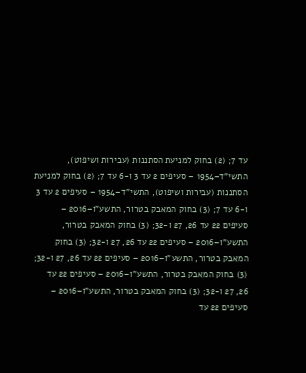עד 7; (2) בחוק למניעת הסתננות (עבירות ושיפוט), התשי"ד–1954 – סעיפים 2 עד 3 ו-6 עד 7; (2) בחוק למניעת הסתננות (עבירות ושיפוט), התשי"ד–1954 – סעיפים 2 עד 3 ו-6 עד 7; (3) בחוק המאבק בטרור, התשע"ו–2016 – סעיפים 22 עד 26, 27 ו-32; (3) בחוק המאבק בטרור, התשע"ו–2016 – סעיפים 22 עד 26, 27 ו-32; (3) בחוק המאבק בטרור, התשע"ו–2016 – סעיפים 22 עד 26, 27 ו-32; (3) בחוק המאבק בטרור, התשע"ו–2016 – סעיפים 22 עד 26, 27 ו-32; (3) בחוק המאבק בטרור, התשע"ו–2016 – סעיפים 22 עד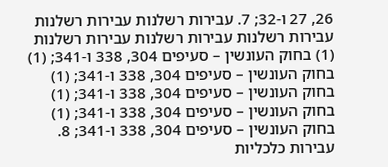26, 27 ו-32; 7. עבירות רשלנות עבירות רשלנות עבירות רשלנות עבירות רשלנות עבירות רשלנות (1) בחוק העונשין – סעיפים 304, 338 ו-341; (1) בחוק העונשין – סעיפים 304, 338 ו-341; (1) בחוק העונשין – סעיפים 304, 338 ו-341; (1) בחוק העונשין – סעיפים 304, 338 ו-341; (1) בחוק העונשין – סעיפים 304, 338 ו-341; 8. עבירות כלכליות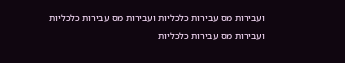ועבירות מס עבירות כלכליות ועבירות מס עבירות כלכליות ועבירות מס עבירות כלכליות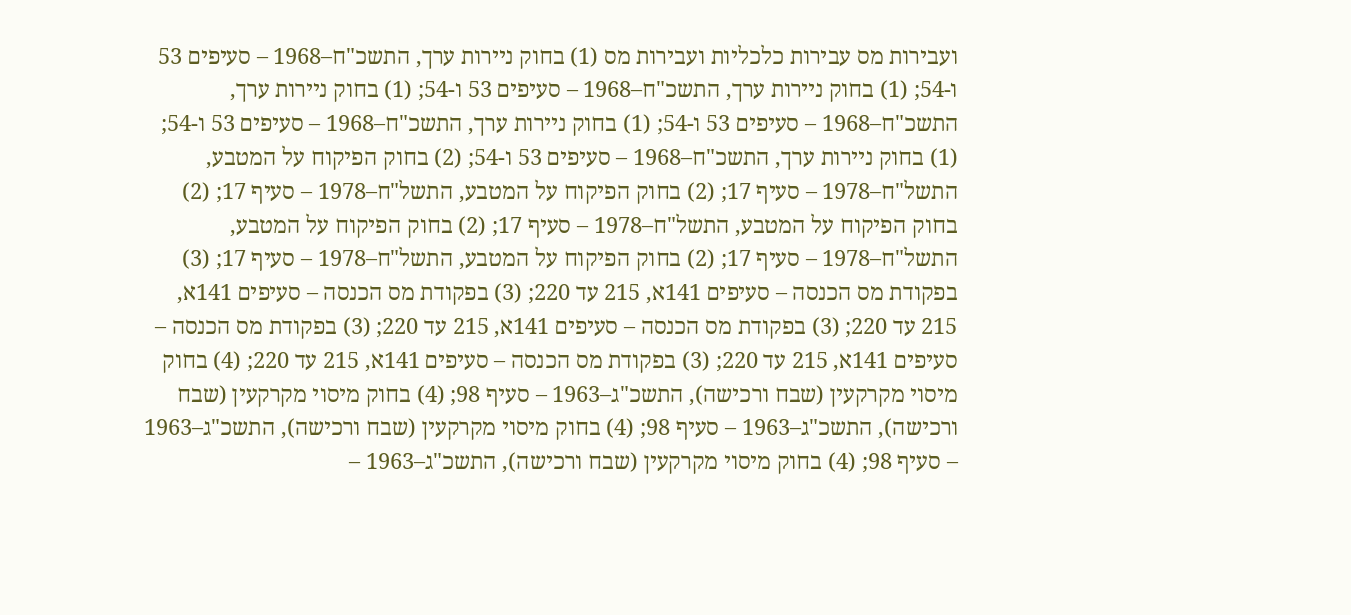ועבירות מס עבירות כלכליות ועבירות מס (1) בחוק ניירות ערך, התשכ"ח–1968 – סעיפים 53 ו-54; (1) בחוק ניירות ערך, התשכ"ח–1968 – סעיפים 53 ו-54; (1) בחוק ניירות ערך, התשכ"ח–1968 – סעיפים 53 ו-54; (1) בחוק ניירות ערך, התשכ"ח–1968 – סעיפים 53 ו-54; (1) בחוק ניירות ערך, התשכ"ח–1968 – סעיפים 53 ו-54; (2) בחוק הפיקוח על המטבע, התשל"ח–1978 – סעיף 17; (2) בחוק הפיקוח על המטבע, התשל"ח–1978 – סעיף 17; (2) בחוק הפיקוח על המטבע, התשל"ח–1978 – סעיף 17; (2) בחוק הפיקוח על המטבע, התשל"ח–1978 – סעיף 17; (2) בחוק הפיקוח על המטבע, התשל"ח–1978 – סעיף 17; (3) בפקודת מס הכנסה – סעיפים 141א, 215 עד 220; (3) בפקודת מס הכנסה – סעיפים 141א, 215 עד 220; (3) בפקודת מס הכנסה – סעיפים 141א, 215 עד 220; (3) בפקודת מס הכנסה – סעיפים 141א, 215 עד 220; (3) בפקודת מס הכנסה – סעיפים 141א, 215 עד 220; (4) בחוק מיסוי מקרקעין (שבח ורכישה), התשכ"ג–1963 – סעיף 98; (4) בחוק מיסוי מקרקעין (שבח ורכישה), התשכ"ג–1963 – סעיף 98; (4) בחוק מיסוי מקרקעין (שבח ורכישה), התשכ"ג–1963 – סעיף 98; (4) בחוק מיסוי מקרקעין (שבח ורכישה), התשכ"ג–1963 –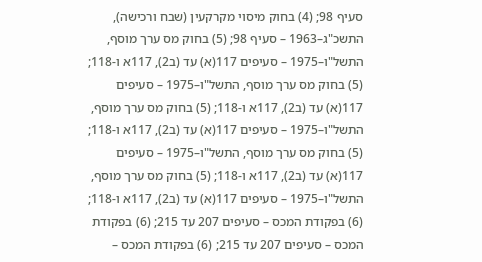סעיף 98; (4) בחוק מיסוי מקרקעין (שבח ורכישה), התשכ"ג–1963 – סעיף 98; (5) בחוק מס ערך מוסף, התשל"ו–1975 – סעיפים 117(א) עד (ב2), 117א ו-118; (5) בחוק מס ערך מוסף, התשל"ו–1975 – סעיפים 117(א) עד (ב2), 117א ו-118; (5) בחוק מס ערך מוסף, התשל"ו–1975 – סעיפים 117(א) עד (ב2), 117א ו-118; (5) בחוק מס ערך מוסף, התשל"ו–1975 – סעיפים 117(א) עד (ב2), 117א ו-118; (5) בחוק מס ערך מוסף, התשל"ו–1975 – סעיפים 117(א) עד (ב2), 117א ו-118; (6) בפקודת המכס – סעיפים 207 עד 215; (6) בפקודת המכס – סעיפים 207 עד 215; (6) בפקודת המכס –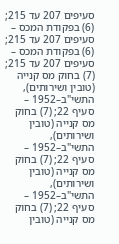סעיפים 207 עד 215; (6) בפקודת המכס – סעיפים 207 עד 215; (6) בפקודת המכס – סעיפים 207 עד 215; (7) בחוק מס קנייה (טובין ושירותים), התשי"ב–1952 – סעיף 22; (7) בחוק מס קנייה (טובין ושירותים), התשי"ב–1952 – סעיף 22; (7) בחוק מס קנייה (טובין ושירותים), התשי"ב–1952 – סעיף 22; (7) בחוק מס קנייה (טובין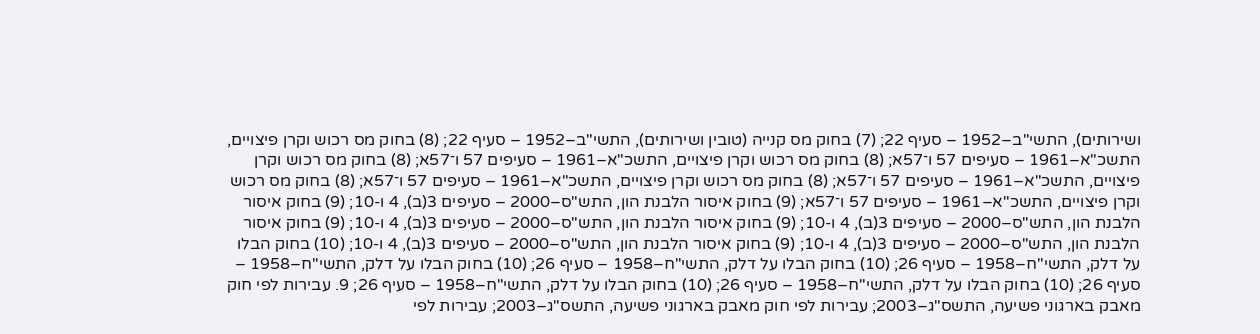ושירותים), התשי"ב–1952 – סעיף 22; (7) בחוק מס קנייה (טובין ושירותים), התשי"ב–1952 – סעיף 22; (8) בחוק מס רכוש וקרן פיצויים, התשכ"א–1961 – סעיפים 57 ו־57א; (8) בחוק מס רכוש וקרן פיצויים, התשכ"א–1961 – סעיפים 57 ו־57א; (8) בחוק מס רכוש וקרן פיצויים, התשכ"א–1961 – סעיפים 57 ו־57א; (8) בחוק מס רכוש וקרן פיצויים, התשכ"א–1961 – סעיפים 57 ו־57א; (8) בחוק מס רכוש וקרן פיצויים, התשכ"א–1961 – סעיפים 57 ו־57א; (9) בחוק איסור הלבנת הון, התש"ס–2000 – סעיפים 3(ב), 4 ו-10; (9) בחוק איסור הלבנת הון, התש"ס–2000 – סעיפים 3(ב), 4 ו-10; (9) בחוק איסור הלבנת הון, התש"ס–2000 – סעיפים 3(ב), 4 ו-10; (9) בחוק איסור הלבנת הון, התש"ס–2000 – סעיפים 3(ב), 4 ו-10; (9) בחוק איסור הלבנת הון, התש"ס–2000 – סעיפים 3(ב), 4 ו-10; (10) בחוק הבלו על דלק, התשי"ח–1958 – סעיף 26; (10) בחוק הבלו על דלק, התשי"ח–1958 – סעיף 26; (10) בחוק הבלו על דלק, התשי"ח–1958 – סעיף 26; (10) בחוק הבלו על דלק, התשי"ח–1958 – סעיף 26; (10) בחוק הבלו על דלק, התשי"ח–1958 – סעיף 26; 9. עבירות לפי חוק מאבק בארגוני פשיעה, התשס"ג–2003; עבירות לפי חוק מאבק בארגוני פשיעה, התשס"ג–2003; עבירות לפי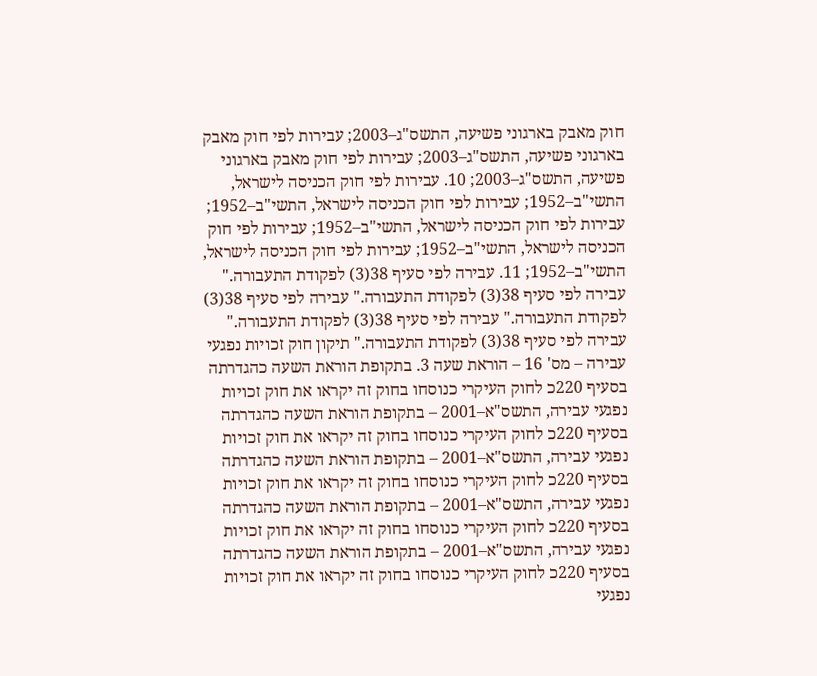חוק מאבק בארגוני פשיעה, התשס"ג–2003; עבירות לפי חוק מאבק בארגוני פשיעה, התשס"ג–2003; עבירות לפי חוק מאבק בארגוני פשיעה, התשס"ג–2003; 10. עבירות לפי חוק הכניסה לישראל, התשי"ב–1952; עבירות לפי חוק הכניסה לישראל, התשי"ב–1952; עבירות לפי חוק הכניסה לישראל, התשי"ב–1952; עבירות לפי חוק הכניסה לישראל, התשי"ב–1952; עבירות לפי חוק הכניסה לישראל, התשי"ב–1952; 11. עבירה לפי סעיף 38(3) לפקודת התעבורה." עבירה לפי סעיף 38(3) לפקודת התעבורה." עבירה לפי סעיף 38(3) לפקודת התעבורה." עבירה לפי סעיף 38(3) לפקודת התעבורה." עבירה לפי סעיף 38(3) לפקודת התעבורה." תיקון חוק זכויות נפגעי עבירה – מס' 16 – הוראת שעה 3. בתקופת הוראת השעה כהגדרתה בסעיף 220כ לחוק העיקרי כנוסחו בחוק זה יקראו את חוק זכויות נפגעי עבירה, התשס"א–2001 – בתקופת הוראת השעה כהגדרתה בסעיף 220כ לחוק העיקרי כנוסחו בחוק זה יקראו את חוק זכויות נפגעי עבירה, התשס"א–2001 – בתקופת הוראת השעה כהגדרתה בסעיף 220כ לחוק העיקרי כנוסחו בחוק זה יקראו את חוק זכויות נפגעי עבירה, התשס"א–2001 – בתקופת הוראת השעה כהגדרתה בסעיף 220כ לחוק העיקרי כנוסחו בחוק זה יקראו את חוק זכויות נפגעי עבירה, התשס"א–2001 – בתקופת הוראת השעה כהגדרתה בסעיף 220כ לחוק העיקרי כנוסחו בחוק זה יקראו את חוק זכויות נפגעי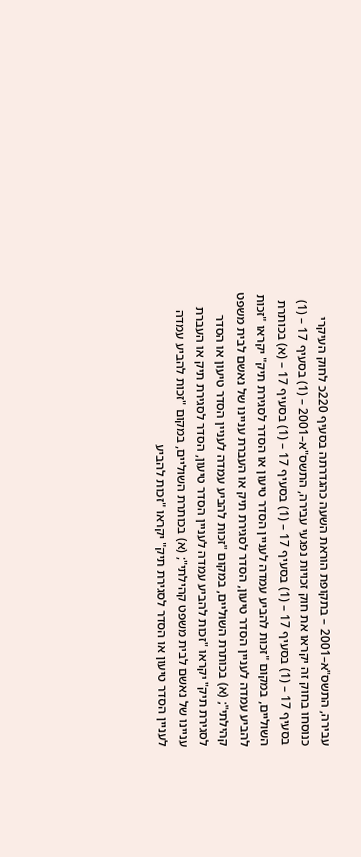עבירה, התשס"א–2001 – בתקופת הוראת השעה כהגדרתה בסעיף 220כ לחוק העיקרי כנוסחו בחוק זה יקראו את חוק זכויות נפגעי עבירה, התשס"א–2001 – (1) בסעיף 17 – (1) בסעיף 17 – (1) בסעיף 17 – (1) בסעיף 17 – (1) בסעיף 17 – (1) בסעיף 17 – (א) בכותרת השוליים, במקום "זכות להביע עמדה לעניין הסדר טיעון או הסדר לסגירת תיק" יקראו "זכות להביע עמדה לעניין הסדר טיעון, הסדר לסגירת תיק או העברת עניינו של נאשם לבית משפט קהילתי"; (א) בכותרת השוליים, במקום "זכות להביע עמדה לעניין הסדר טיעון או הסדר לסגירת תיק" יקראו "זכות להביע עמדה לעניין הסדר טיעון, הסדר לסגירת תיק או העברת עניינו של נאשם לבית משפט קהילתי"; (א) בכותרת השוליים, במקום "זכות להביע עמדה לעניין הסדר טיעון או הסדר לסגירת תיק" יקראו "זכות להביע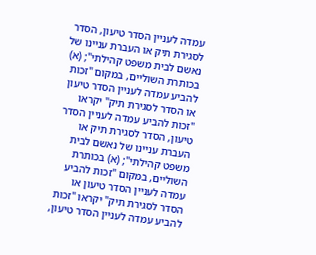עמדה לעניין הסדר טיעון, הסדר לסגירת תיק או העברת עניינו של נאשם לבית משפט קהילתי"; (א) בכותרת השוליים, במקום "זכות להביע עמדה לעניין הסדר טיעון או הסדר לסגירת תיק" יקראו "זכות להביע עמדה לעניין הסדר טיעון, הסדר לסגירת תיק או העברת עניינו של נאשם לבית משפט קהילתי"; (א) בכותרת השוליים, במקום "זכות להביע עמדה לעניין הסדר טיעון או הסדר לסגירת תיק" יקראו "זכות להביע עמדה לעניין הסדר טיעון,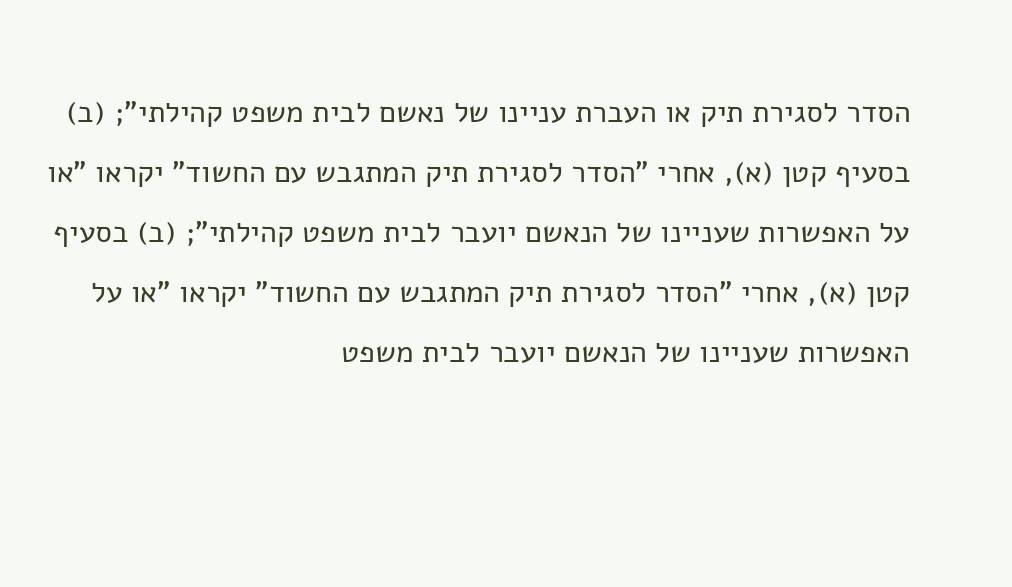הסדר לסגירת תיק או העברת עניינו של נאשם לבית משפט קהילתי"; (ב) בסעיף קטן (א), אחרי "הסדר לסגירת תיק המתגבש עם החשוד" יקראו "או על האפשרות שעניינו של הנאשם יועבר לבית משפט קהילתי"; (ב) בסעיף קטן (א), אחרי "הסדר לסגירת תיק המתגבש עם החשוד" יקראו "או על האפשרות שעניינו של הנאשם יועבר לבית משפט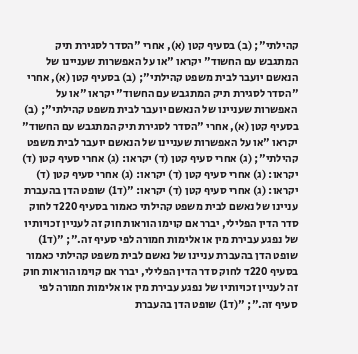קהילתי"; (ב) בסעיף קטן (א), אחרי "הסדר לסגירת תיק המתגבש עם החשוד" יקראו "או על האפשרות שעניינו של הנאשם יועבר לבית משפט קהילתי"; (ב) בסעיף קטן (א), אחרי "הסדר לסגירת תיק המתגבש עם החשוד" יקראו "או על האפשרות שעניינו של הנאשם יועבר לבית משפט קהילתי"; (ב) בסעיף קטן (א), אחרי "הסדר לסגירת תיק המתגבש עם החשוד" יקראו "או על האפשרות שעניינו של הנאשם יועבר לבית משפט קהילתי"; (ג) אחרי סעיף קטן (ד) יקראו: (ג) אחרי סעיף קטן (ד) יקראו: (ג) אחרי סעיף קטן (ד) יקראו: (ג) אחרי סעיף קטן (ד) יקראו: (ג) אחרי סעיף קטן (ד) יקראו: "(ד1) שופט הדן בהעברת עניינו של נאשם לבית משפט קהילתי כאמור בסעיף 220ד לחוק סדר הדין הפלילי, יברר אם קוימו הוראות חוק זה לעניין זכויותיו של נפגע עבירת מין או אלימות חמורה לפי סעיף זה."; "(ד1) שופט הדן בהעברת עניינו של נאשם לבית משפט קהילתי כאמור בסעיף 220ד לחוק סדר הדין הפלילי, יברר אם קוימו הוראות חוק זה לעניין זכויותיו של נפגע עבירת מין או אלימות חמורה לפי סעיף זה."; "(ד1) שופט הדן בהעברת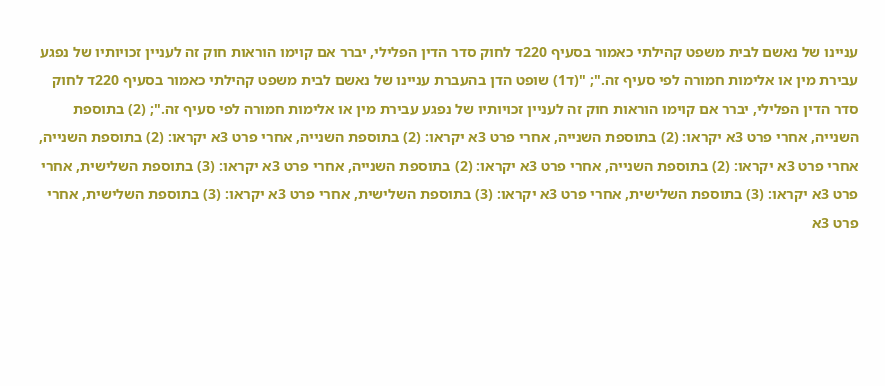עניינו של נאשם לבית משפט קהילתי כאמור בסעיף 220ד לחוק סדר הדין הפלילי, יברר אם קוימו הוראות חוק זה לעניין זכויותיו של נפגע עבירת מין או אלימות חמורה לפי סעיף זה."; "(ד1) שופט הדן בהעברת עניינו של נאשם לבית משפט קהילתי כאמור בסעיף 220ד לחוק סדר הדין הפלילי, יברר אם קוימו הוראות חוק זה לעניין זכויותיו של נפגע עבירת מין או אלימות חמורה לפי סעיף זה."; (2) בתוספת השנייה, אחרי פרט 3א יקראו: (2) בתוספת השנייה, אחרי פרט 3א יקראו: (2) בתוספת השנייה, אחרי פרט 3א יקראו: (2) בתוספת השנייה, אחרי פרט 3א יקראו: (2) בתוספת השנייה, אחרי פרט 3א יקראו: (2) בתוספת השנייה, אחרי פרט 3א יקראו: (3) בתוספת השלישית, אחרי פרט 3א יקראו: (3) בתוספת השלישית, אחרי פרט 3א יקראו: (3) בתוספת השלישית, אחרי פרט 3א יקראו: (3) בתוספת השלישית, אחרי פרט 3א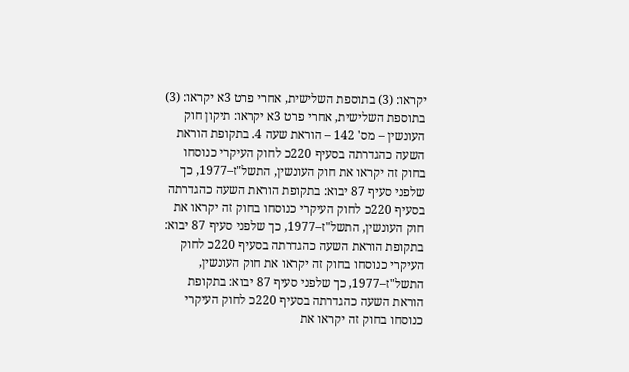יקראו: (3) בתוספת השלישית, אחרי פרט 3א יקראו: (3) בתוספת השלישית, אחרי פרט 3א יקראו: תיקון חוק העונשין – מס' 142 – הוראת שעה 4. בתקופת הוראת השעה כהגדרתה בסעיף 220כ לחוק העיקרי כנוסחו בחוק זה יקראו את חוק העונשין, התשל"ז–1977, כך שלפני סעיף 87 יבוא: בתקופת הוראת השעה כהגדרתה בסעיף 220כ לחוק העיקרי כנוסחו בחוק זה יקראו את חוק העונשין, התשל"ז–1977, כך שלפני סעיף 87 יבוא: בתקופת הוראת השעה כהגדרתה בסעיף 220כ לחוק העיקרי כנוסחו בחוק זה יקראו את חוק העונשין, התשל"ז–1977, כך שלפני סעיף 87 יבוא: בתקופת הוראת השעה כהגדרתה בסעיף 220כ לחוק העיקרי כנוסחו בחוק זה יקראו את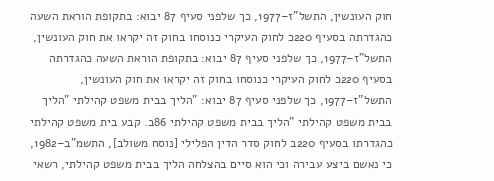חוק העונשין, התשל"ז–1977, כך שלפני סעיף 87 יבוא: בתקופת הוראת השעה כהגדרתה בסעיף 220כ לחוק העיקרי כנוסחו בחוק זה יקראו את חוק העונשין, התשל"ז–1977, כך שלפני סעיף 87 יבוא: בתקופת הוראת השעה כהגדרתה בסעיף 220כ לחוק העיקרי כנוסחו בחוק זה יקראו את חוק העונשין, התשל"ז–1977, כך שלפני סעיף 87 יבוא: "הליך בבית משפט קהילתי "הליך בבית משפט קהילתי "הליך בבית משפט קהילתי 86ב. קבע בית משפט קהילתי כהגדרתו בסעיף 220ב לחוק סדר הדין הפלילי [נוסח משולב], התשמ"ב–1982, כי נאשם ביצע עבירה וכי הוא סיים בהצלחה הליך בבית משפט קהילתי, רשאי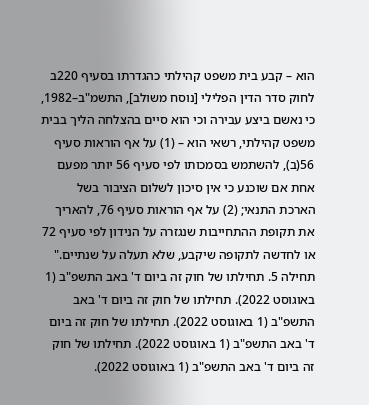הוא – קבע בית משפט קהילתי כהגדרתו בסעיף 220ב לחוק סדר הדין הפלילי [נוסח משולב], התשמ"ב–1982, כי נאשם ביצע עבירה וכי הוא סיים בהצלחה הליך בבית משפט קהילתי, רשאי הוא – (1) על אף הוראות סעיף 56(ב), להשתמש בסמכותו לפי סעיף 56 יותר מפעם אחת אם שוכנע כי אין סיכון לשלום הציבור בשל הארכת התנאי; (2) על אף הוראות סעיף 76, להאריך את תקופת ההתחייבות שנגזרה על הנידון לפי סעיף 72 או לחדשה לתקופה שיקבע, שלא תעלה על שנתיים." תחילה 5. תחילתו של חוק זה ביום ד' באב התשפ"ב (1 באוגוסט 2022). תחילתו של חוק זה ביום ד' באב התשפ"ב (1 באוגוסט 2022). תחילתו של חוק זה ביום ד' באב התשפ"ב (1 באוגוסט 2022). תחילתו של חוק זה ביום ד' באב התשפ"ב (1 באוגוסט 2022).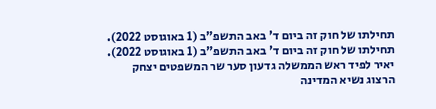תחילתו של חוק זה ביום ד' באב התשפ"ב (1 באוגוסט 2022). תחילתו של חוק זה ביום ד' באב התשפ"ב (1 באוגוסט 2022). יאיר לפיד ראש הממשלה גדעון סער שר המשפטים יצחק הרצוג נשיא המדינה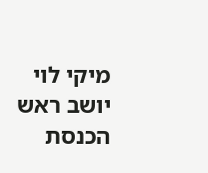מיקי לוי יושב ראש הכנסת